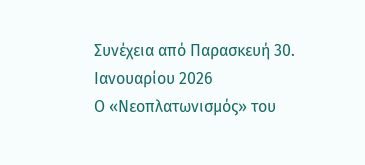Συνέχεια από Παρασκευή 30. Ιανουαρίου 2026
Ο «Νεοπλατωνισμός» του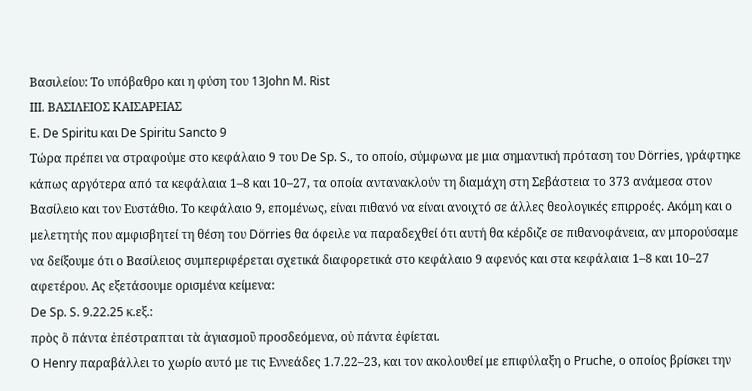Βασιλείου: Το υπόβαθρο και η φύση του 13John M. Rist
ΙΙΙ. ΒΑΣΙΛΕΙΟΣ ΚΑΙΣΑΡΕΙΑΣ
E. De Spiritu και De Spiritu Sancto 9
Τώρα πρέπει να στραφούμε στο κεφάλαιο 9 του De Sp. S., το οποίο, σύμφωνα με μια σημαντική πρόταση του Dörries, γράφτηκε κάπως αργότερα από τα κεφάλαια 1–8 και 10–27, τα οποία αντανακλούν τη διαμάχη στη Σεβάστεια το 373 ανάμεσα στον Βασίλειο και τον Ευστάθιο. Το κεφάλαιο 9, επομένως, είναι πιθανό να είναι ανοιχτό σε άλλες θεολογικές επιρροές. Ακόμη και ο μελετητής που αμφισβητεί τη θέση του Dörries θα όφειλε να παραδεχθεί ότι αυτή θα κέρδιζε σε πιθανοφάνεια, αν μπορούσαμε να δείξουμε ότι ο Βασίλειος συμπεριφέρεται σχετικά διαφορετικά στο κεφάλαιο 9 αφενός και στα κεφάλαια 1–8 και 10–27 αφετέρου. Ας εξετάσουμε ορισμένα κείμενα:
De Sp. S. 9.22.25 κ.εξ.:
πρὸς ὃ πάντα ἐπέστραπται τὰ ἁγιασμοῦ προσδεόμενα, οὐ πάντα ἐφίεται.
Ο Henry παραβάλλει το χωρίο αυτό με τις Εννεάδες 1.7.22–23, και τον ακολουθεί με επιφύλαξη ο Pruche, ο οποίος βρίσκει την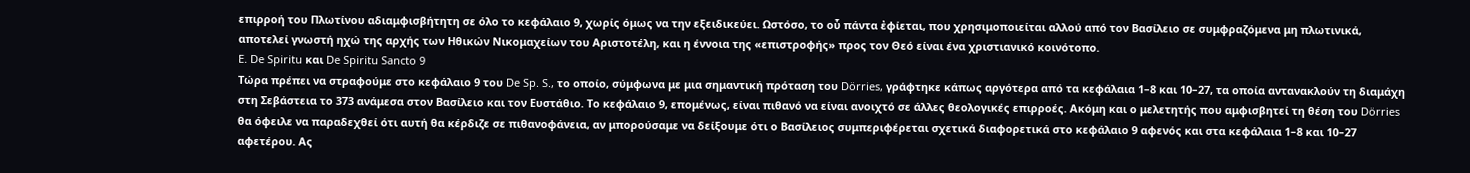επιρροή του Πλωτίνου αδιαμφισβήτητη σε όλο το κεφάλαιο 9, χωρίς όμως να την εξειδικεύει. Ωστόσο, το οὗ πάντα ἐφίεται, που χρησιμοποιείται αλλού από τον Βασίλειο σε συμφραζόμενα μη πλωτινικά, αποτελεί γνωστή ηχώ της αρχής των Ηθικών Νικομαχείων του Αριστοτέλη, και η έννοια της «επιστροφής» προς τον Θεό είναι ένα χριστιανικό κοινότοπο.
E. De Spiritu και De Spiritu Sancto 9
Τώρα πρέπει να στραφούμε στο κεφάλαιο 9 του De Sp. S., το οποίο, σύμφωνα με μια σημαντική πρόταση του Dörries, γράφτηκε κάπως αργότερα από τα κεφάλαια 1–8 και 10–27, τα οποία αντανακλούν τη διαμάχη στη Σεβάστεια το 373 ανάμεσα στον Βασίλειο και τον Ευστάθιο. Το κεφάλαιο 9, επομένως, είναι πιθανό να είναι ανοιχτό σε άλλες θεολογικές επιρροές. Ακόμη και ο μελετητής που αμφισβητεί τη θέση του Dörries θα όφειλε να παραδεχθεί ότι αυτή θα κέρδιζε σε πιθανοφάνεια, αν μπορούσαμε να δείξουμε ότι ο Βασίλειος συμπεριφέρεται σχετικά διαφορετικά στο κεφάλαιο 9 αφενός και στα κεφάλαια 1–8 και 10–27 αφετέρου. Ας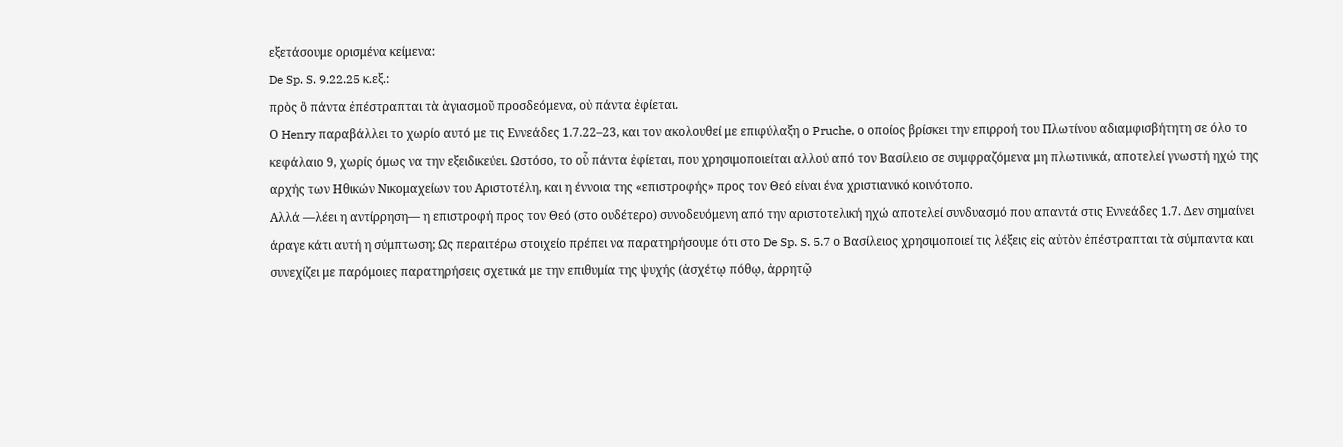εξετάσουμε ορισμένα κείμενα:
De Sp. S. 9.22.25 κ.εξ.:
πρὸς ὃ πάντα ἐπέστραπται τὰ ἁγιασμοῦ προσδεόμενα, οὐ πάντα ἐφίεται.
Ο Henry παραβάλλει το χωρίο αυτό με τις Εννεάδες 1.7.22–23, και τον ακολουθεί με επιφύλαξη ο Pruche, ο οποίος βρίσκει την επιρροή του Πλωτίνου αδιαμφισβήτητη σε όλο το κεφάλαιο 9, χωρίς όμως να την εξειδικεύει. Ωστόσο, το οὗ πάντα ἐφίεται, που χρησιμοποιείται αλλού από τον Βασίλειο σε συμφραζόμενα μη πλωτινικά, αποτελεί γνωστή ηχώ της αρχής των Ηθικών Νικομαχείων του Αριστοτέλη, και η έννοια της «επιστροφής» προς τον Θεό είναι ένα χριστιανικό κοινότοπο.
Αλλά —λέει η αντίρρηση— η επιστροφή προς τον Θεό (στο ουδέτερο) συνοδευόμενη από την αριστοτελική ηχώ αποτελεί συνδυασμό που απαντά στις Εννεάδες 1.7. Δεν σημαίνει άραγε κάτι αυτή η σύμπτωση; Ως περαιτέρω στοιχείο πρέπει να παρατηρήσουμε ότι στο De Sp. S. 5.7 ο Βασίλειος χρησιμοποιεί τις λέξεις εἰς αὐτὸν ἐπέστραπται τὰ σύμπαντα και συνεχίζει με παρόμοιες παρατηρήσεις σχετικά με την επιθυμία της ψυχής (ἀσχέτῳ πόθῳ, ἀρρητῷ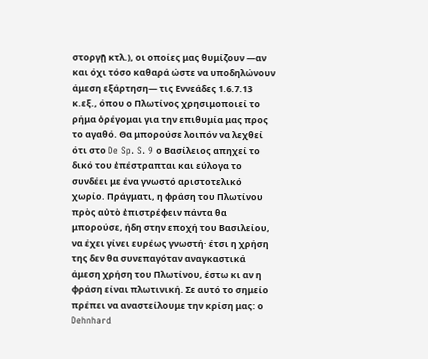στοργῇ κτλ.), οι οποίες μας θυμίζουν —αν και όχι τόσο καθαρά ώστε να υποδηλώνουν άμεση εξάρτηση— τις Εννεάδες 1.6.7.13 κ.εξ., όπου ο Πλωτίνος χρησιμοποιεί το ρήμα ὀρέγομαι για την επιθυμία μας προς το αγαθό. Θα μπορούσε λοιπόν να λεχθεί ότι στο De Sp. S. 9 ο Βασίλειος απηχεί το δικό του ἐπέστραπται και εύλογα το συνδέει με ένα γνωστό αριστοτελικό χωρίο. Πράγματι, η φράση του Πλωτίνου πρὸς αὐτὸ ἐπιστρέφειν πάντα θα μπορούσε, ήδη στην εποχή του Βασιλείου, να έχει γίνει ευρέως γνωστή· έτσι η χρήση της δεν θα συνεπαγόταν αναγκαστικά άμεση χρήση του Πλωτίνου, έστω κι αν η φράση είναι πλωτινική. Σε αυτό το σημείο πρέπει να αναστείλουμε την κρίση μας: ο Dehnhard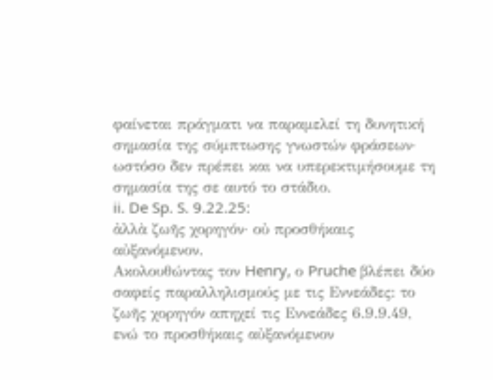φαίνεται πράγματι να παραμελεί τη δυνητική σημασία της σύμπτωσης γνωστών φράσεων· ωστόσο δεν πρέπει και να υπερεκτιμήσουμε τη σημασία της σε αυτό το στάδιο.
ii. De Sp. S. 9.22.25:
ἀλλὰ ζωῆς χορηγόν· οὐ προσθήκαις αὐξανόμενον.
Ακολουθώντας τον Henry, ο Pruche βλέπει δύο σαφείς παραλληλισμούς με τις Εννεάδες: το ζωῆς χορηγόν απηχεί τις Εννεάδες 6.9.9.49, ενώ το προσθήκαις αὐξανόμενον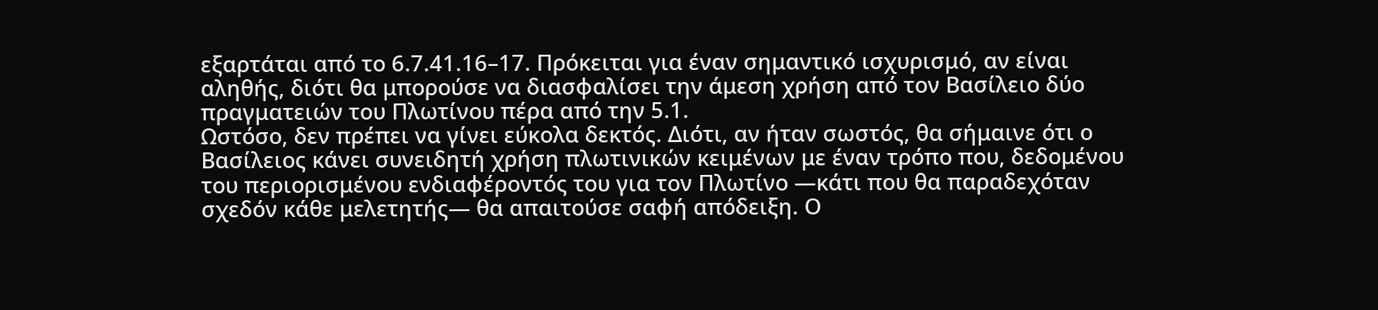εξαρτάται από το 6.7.41.16–17. Πρόκειται για έναν σημαντικό ισχυρισμό, αν είναι αληθής, διότι θα μπορούσε να διασφαλίσει την άμεση χρήση από τον Βασίλειο δύο πραγματειών του Πλωτίνου πέρα από την 5.1.
Ωστόσο, δεν πρέπει να γίνει εύκολα δεκτός. Διότι, αν ήταν σωστός, θα σήμαινε ότι ο Βασίλειος κάνει συνειδητή χρήση πλωτινικών κειμένων με έναν τρόπο που, δεδομένου του περιορισμένου ενδιαφέροντός του για τον Πλωτίνο —κάτι που θα παραδεχόταν σχεδόν κάθε μελετητής— θα απαιτούσε σαφή απόδειξη. Ο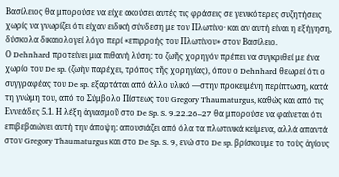Βασίλειος θα μπορούσε να είχε ακούσει αυτές τις φράσεις σε γενικότερες συζητήσεις χωρίς να γνωρίζει ότι είχαν ειδική σύνδεση με τον Πλωτίνο· και αν αυτή είναι η εξήγηση, δύσκολα δικαιολογεί λόγο περί «επιρροής του Πλωτίνου» στον Βασίλειο.
Ο Dehnhard προτείνει μια πιθανή λύση: το ζωῆς χορηγόν πρέπει να συγκριθεί με ένα χωρίο του De sp. (ζωὴν παρέχει, τρόπος τῆς χορηγίας), όπου ο Dehnhard θεωρεί ότι ο συγγραφέας του De sp. εξαρτάται από άλλο υλικό —στην προκειμένη περίπτωση, κατά τη γνώμη του, από το Σύμβολο Πίστεως του Gregory Thaumaturgus, καθώς και από τις Εννεάδες 5.1. Η λέξη ἁγιασμοῦ στο De Sp. S. 9.22.26–27 θα μπορούσε να φαίνεται ότι επιβεβαιώνει αυτή την άποψη: απουσιάζει από όλα τα πλωτινικά κείμενα, αλλά απαντά στον Gregory Thaumaturgus και στο De Sp. S. 9, ενώ στο De sp. βρίσκουμε το τοὺς ἁγίους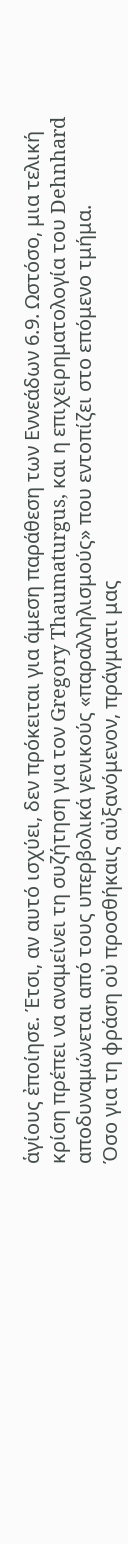ἁγίους ἐποίησε. Έτσι, αν αυτό ισχύει, δεν πρόκειται για άμεση παράθεση των Εννεάδων 6.9. Ωστόσο, μια τελική κρίση πρέπει να αναμείνει τη συζήτηση για τον Gregory Thaumaturgus, και η επιχειρηματολογία του Dehnhard αποδυναμώνεται από τους υπερβολικά γενικούς «παραλληλισμούς» που εντοπίζει στο επόμενο τμήμα.
Όσο για τη φράση οὐ προσθήκαις αὐξανόμενον, πράγματι μας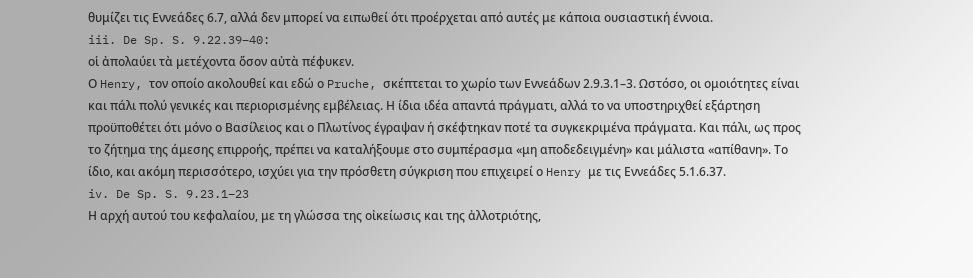θυμίζει τις Εννεάδες 6.7, αλλά δεν μπορεί να ειπωθεί ότι προέρχεται από αυτές με κάποια ουσιαστική έννοια.
iii. De Sp. S. 9.22.39–40:
οἱ ἀπολαύει τὰ μετέχοντα ὅσον αὐτὰ πέφυκεν.
Ο Henry, τον οποίο ακολουθεί και εδώ ο Pruche, σκέπτεται το χωρίο των Εννεάδων 2.9.3.1–3. Ωστόσο, οι ομοιότητες είναι και πάλι πολύ γενικές και περιορισμένης εμβέλειας. Η ίδια ιδέα απαντά πράγματι, αλλά το να υποστηριχθεί εξάρτηση προϋποθέτει ότι μόνο ο Βασίλειος και ο Πλωτίνος έγραψαν ή σκέφτηκαν ποτέ τα συγκεκριμένα πράγματα. Και πάλι, ως προς το ζήτημα της άμεσης επιρροής, πρέπει να καταλήξουμε στο συμπέρασμα «μη αποδεδειγμένη» και μάλιστα «απίθανη». Το ίδιο, και ακόμη περισσότερο, ισχύει για την πρόσθετη σύγκριση που επιχειρεί ο Henry με τις Εννεάδες 5.1.6.37.
iv. De Sp. S. 9.23.1–23
Η αρχή αυτού του κεφαλαίου, με τη γλώσσα της οἰκείωσις και της ἀλλοτριότης,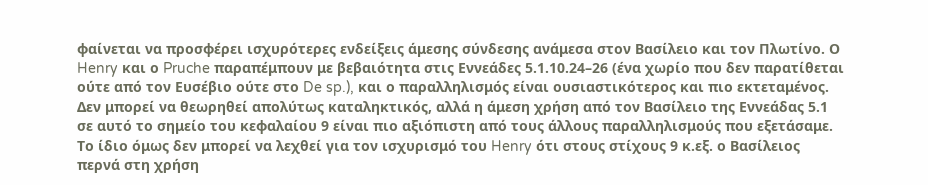φαίνεται να προσφέρει ισχυρότερες ενδείξεις άμεσης σύνδεσης ανάμεσα στον Βασίλειο και τον Πλωτίνο. Ο Henry και ο Pruche παραπέμπουν με βεβαιότητα στις Εννεάδες 5.1.10.24–26 (ένα χωρίο που δεν παρατίθεται ούτε από τον Ευσέβιο ούτε στο De sp.), και ο παραλληλισμός είναι ουσιαστικότερος και πιο εκτεταμένος. Δεν μπορεί να θεωρηθεί απολύτως καταληκτικός, αλλά η άμεση χρήση από τον Βασίλειο της Εννεάδας 5.1 σε αυτό το σημείο του κεφαλαίου 9 είναι πιο αξιόπιστη από τους άλλους παραλληλισμούς που εξετάσαμε.
Το ίδιο όμως δεν μπορεί να λεχθεί για τον ισχυρισμό του Henry ότι στους στίχους 9 κ.εξ. ο Βασίλειος περνά στη χρήση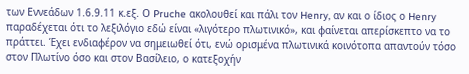των Εννεάδων 1.6.9.11 κ.εξ. Ο Pruche ακολουθεί και πάλι τον Henry, αν και ο ίδιος ο Henry παραδέχεται ότι το λεξιλόγιο εδώ είναι «λιγότερο πλωτινικό», και φαίνεται απερίσκεπτο να το πράττει. Έχει ενδιαφέρον να σημειωθεί ότι, ενώ ορισμένα πλωτινικά κοινότοπα απαντούν τόσο στον Πλωτίνο όσο και στον Βασίλειο, ο κατεξοχήν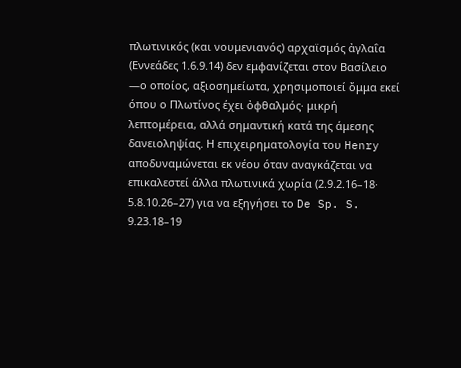πλωτινικός (και νουμενιανός) αρχαϊσμός ἀγλαΐα (Εννεάδες 1.6.9.14) δεν εμφανίζεται στον Βασίλειο —ο οποίος, αξιοσημείωτα, χρησιμοποιεί ὄμμα εκεί όπου ο Πλωτίνος έχει ὀφθαλμός· μικρή λεπτομέρεια, αλλά σημαντική κατά της άμεσης δανειοληψίας. Η επιχειρηματολογία του Henry αποδυναμώνεται εκ νέου όταν αναγκάζεται να επικαλεστεί άλλα πλωτινικά χωρία (2.9.2.16–18· 5.8.10.26–27) για να εξηγήσει το De Sp. S. 9.23.18–19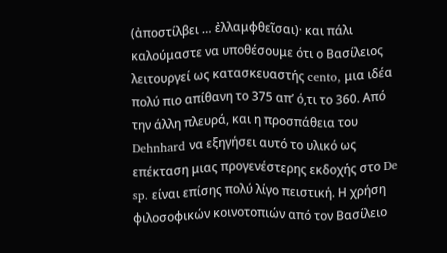(ἀποστίλβει … ἐλλαμφθεῖσαι)· και πάλι καλούμαστε να υποθέσουμε ότι ο Βασίλειος λειτουργεί ως κατασκευαστής cento, μια ιδέα πολύ πιο απίθανη το 375 απ’ ό,τι το 360. Από την άλλη πλευρά, και η προσπάθεια του Dehnhard να εξηγήσει αυτό το υλικό ως επέκταση μιας προγενέστερης εκδοχής στο De sp. είναι επίσης πολύ λίγο πειστική. Η χρήση φιλοσοφικών κοινοτοπιών από τον Βασίλειο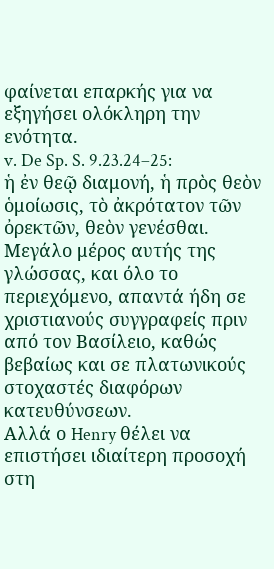φαίνεται επαρκής για να εξηγήσει ολόκληρη την ενότητα.
v. De Sp. S. 9.23.24–25:
ἡ ἐν θεῷ διαμονή, ἡ πρὸς θεὸν ὁμοίωσις, τὸ ἀκρότατον τῶν ὀρεκτῶν, θεὸν γενέσθαι.
Μεγάλο μέρος αυτής της γλώσσας, και όλο το περιεχόμενο, απαντά ήδη σε χριστιανούς συγγραφείς πριν από τον Βασίλειο, καθώς βεβαίως και σε πλατωνικούς στοχαστές διαφόρων κατευθύνσεων.
Αλλά ο Henry θέλει να επιστήσει ιδιαίτερη προσοχή στη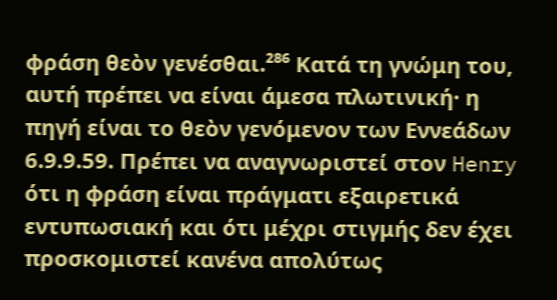φράση θεὸν γενέσθαι.²⁸⁶ Κατά τη γνώμη του, αυτή πρέπει να είναι άμεσα πλωτινική· η πηγή είναι το θεὸν γενόμενον των Εννεάδων 6.9.9.59. Πρέπει να αναγνωριστεί στον Henry ότι η φράση είναι πράγματι εξαιρετικά εντυπωσιακή και ότι μέχρι στιγμής δεν έχει προσκομιστεί κανένα απολύτως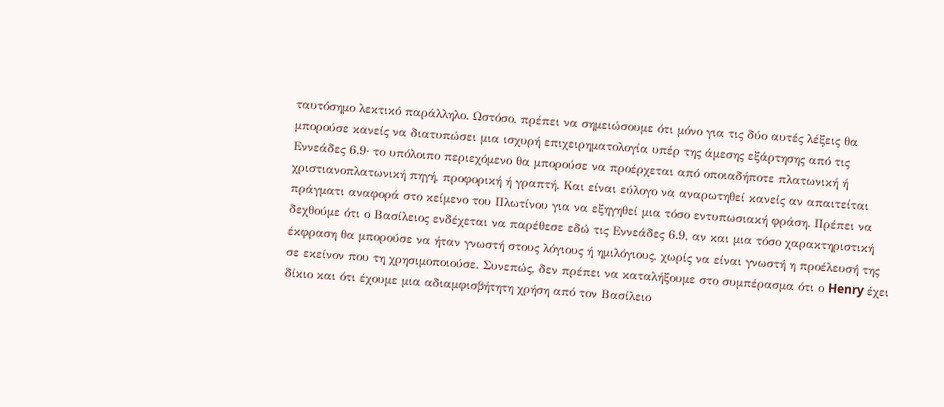ταυτόσημο λεκτικό παράλληλο. Ωστόσο, πρέπει να σημειώσουμε ότι μόνο για τις δύο αυτές λέξεις θα μπορούσε κανείς να διατυπώσει μια ισχυρή επιχειρηματολογία υπέρ της άμεσης εξάρτησης από τις Εννεάδες 6.9· το υπόλοιπο περιεχόμενο θα μπορούσε να προέρχεται από οποιαδήποτε πλατωνική ή χριστιανοπλατωνική πηγή, προφορική ή γραπτή. Και είναι εύλογο να αναρωτηθεί κανείς αν απαιτείται πράγματι αναφορά στο κείμενο του Πλωτίνου για να εξηγηθεί μια τόσο εντυπωσιακή φράση. Πρέπει να δεχθούμε ότι ο Βασίλειος ενδέχεται να παρέθεσε εδώ τις Εννεάδες 6.9, αν και μια τόσο χαρακτηριστική έκφραση θα μπορούσε να ήταν γνωστή στους λόγιους ή ημιλόγιους, χωρίς να είναι γνωστή η προέλευσή της σε εκείνον που τη χρησιμοποιούσε. Συνεπώς, δεν πρέπει να καταλήξουμε στο συμπέρασμα ότι ο Henry έχει δίκιο και ότι έχουμε μια αδιαμφισβήτητη χρήση από τον Βασίλειο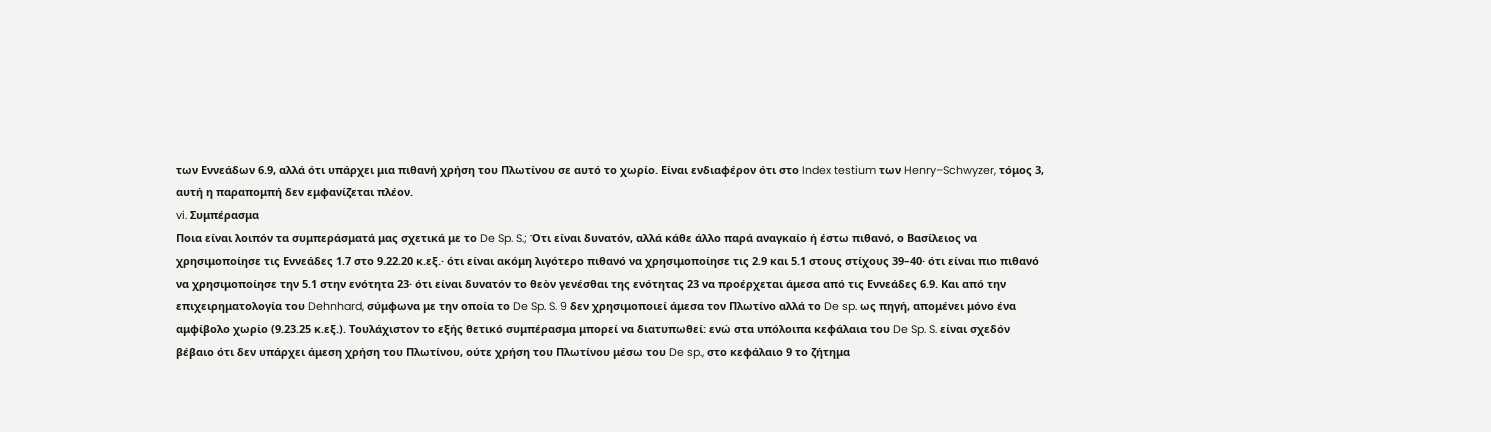των Εννεάδων 6.9, αλλά ότι υπάρχει μια πιθανή χρήση του Πλωτίνου σε αυτό το χωρίο. Είναι ενδιαφέρον ότι στο Index testium των Henry–Schwyzer, τόμος 3, αυτή η παραπομπή δεν εμφανίζεται πλέον.
vi. Συμπέρασμα
Ποια είναι λοιπόν τα συμπεράσματά μας σχετικά με το De Sp. S.; Ότι είναι δυνατόν, αλλά κάθε άλλο παρά αναγκαίο ή έστω πιθανό, ο Βασίλειος να χρησιμοποίησε τις Εννεάδες 1.7 στο 9.22.20 κ.εξ.· ότι είναι ακόμη λιγότερο πιθανό να χρησιμοποίησε τις 2.9 και 5.1 στους στίχους 39–40· ότι είναι πιο πιθανό να χρησιμοποίησε την 5.1 στην ενότητα 23· ότι είναι δυνατόν το θεὸν γενέσθαι της ενότητας 23 να προέρχεται άμεσα από τις Εννεάδες 6.9. Και από την επιχειρηματολογία του Dehnhard, σύμφωνα με την οποία το De Sp. S. 9 δεν χρησιμοποιεί άμεσα τον Πλωτίνο αλλά το De sp. ως πηγή, απομένει μόνο ένα αμφίβολο χωρίο (9.23.25 κ.εξ.). Τουλάχιστον το εξής θετικό συμπέρασμα μπορεί να διατυπωθεί: ενώ στα υπόλοιπα κεφάλαια του De Sp. S. είναι σχεδόν βέβαιο ότι δεν υπάρχει άμεση χρήση του Πλωτίνου, ούτε χρήση του Πλωτίνου μέσω του De sp., στο κεφάλαιο 9 το ζήτημα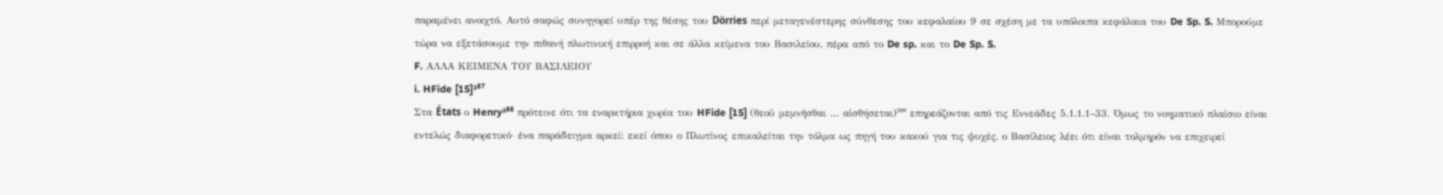παραμένει ανοιχτό. Αυτό σαφώς συνηγορεί υπέρ της θέσης του Dörries περί μεταγενέστερης σύνθεσης του κεφαλαίου 9 σε σχέση με τα υπόλοιπα κεφάλαια του De Sp. S. Μπορούμε τώρα να εξετάσουμε την πιθανή πλωτινική επιρροή και σε άλλα κείμενα του Βασιλείου, πέρα από το De sp. και το De Sp. S.
F. ΑΛΛΑ ΚΕΙΜΕΝΑ ΤΟΥ ΒΑΣΙΛΕΙΟΥ
i. HFide [15]²⁸⁷
Στα États ο Henry²⁸⁸ πρότεινε ότι τα εναρκτήρια χωρία του HFide [15] (θεοῦ μεμνῆσθαι … αἰσθήσεται)²⁸⁹ επηρεάζονται από τις Εννεάδες 5.1.1.1–33. Όμως το νοηματικό πλαίσιο είναι εντελώς διαφορετικό· ένα παράδειγμα αρκεί: εκεί όπου ο Πλωτίνος επικαλείται την τόλμα ως πηγή του κακού για τις ψυχές, ο Βασίλειος λέει ότι είναι τολμηρόν να επιχειρεί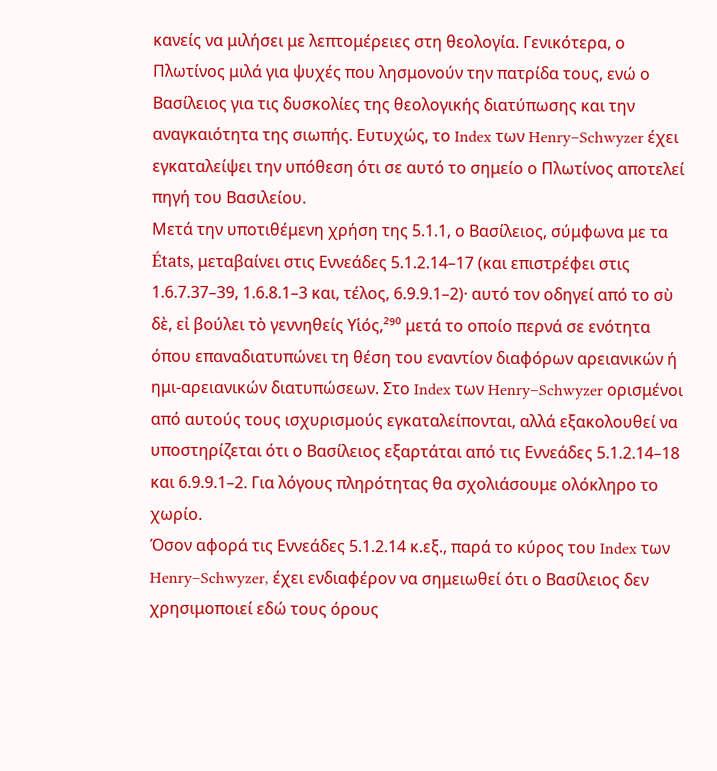κανείς να μιλήσει με λεπτομέρειες στη θεολογία. Γενικότερα, ο Πλωτίνος μιλά για ψυχές που λησμονούν την πατρίδα τους, ενώ ο Βασίλειος για τις δυσκολίες της θεολογικής διατύπωσης και την αναγκαιότητα της σιωπής. Ευτυχώς, το Index των Henry–Schwyzer έχει εγκαταλείψει την υπόθεση ότι σε αυτό το σημείο ο Πλωτίνος αποτελεί πηγή του Βασιλείου.
Μετά την υποτιθέμενη χρήση της 5.1.1, ο Βασίλειος, σύμφωνα με τα États, μεταβαίνει στις Εννεάδες 5.1.2.14–17 (και επιστρέφει στις 1.6.7.37–39, 1.6.8.1–3 και, τέλος, 6.9.9.1–2)· αυτό τον οδηγεί από το σὺ δὲ, εἰ βούλει τὸ γεννηθείς Υἱός,²⁹⁰ μετά το οποίο περνά σε ενότητα όπου επαναδιατυπώνει τη θέση του εναντίον διαφόρων αρειανικών ή ημι-αρειανικών διατυπώσεων. Στο Index των Henry–Schwyzer ορισμένοι από αυτούς τους ισχυρισμούς εγκαταλείπονται, αλλά εξακολουθεί να υποστηρίζεται ότι ο Βασίλειος εξαρτάται από τις Εννεάδες 5.1.2.14–18 και 6.9.9.1–2. Για λόγους πληρότητας θα σχολιάσουμε ολόκληρο το χωρίο.
Όσον αφορά τις Εννεάδες 5.1.2.14 κ.εξ., παρά το κύρος του Index των Henry–Schwyzer, έχει ενδιαφέρον να σημειωθεί ότι ο Βασίλειος δεν χρησιμοποιεί εδώ τους όρους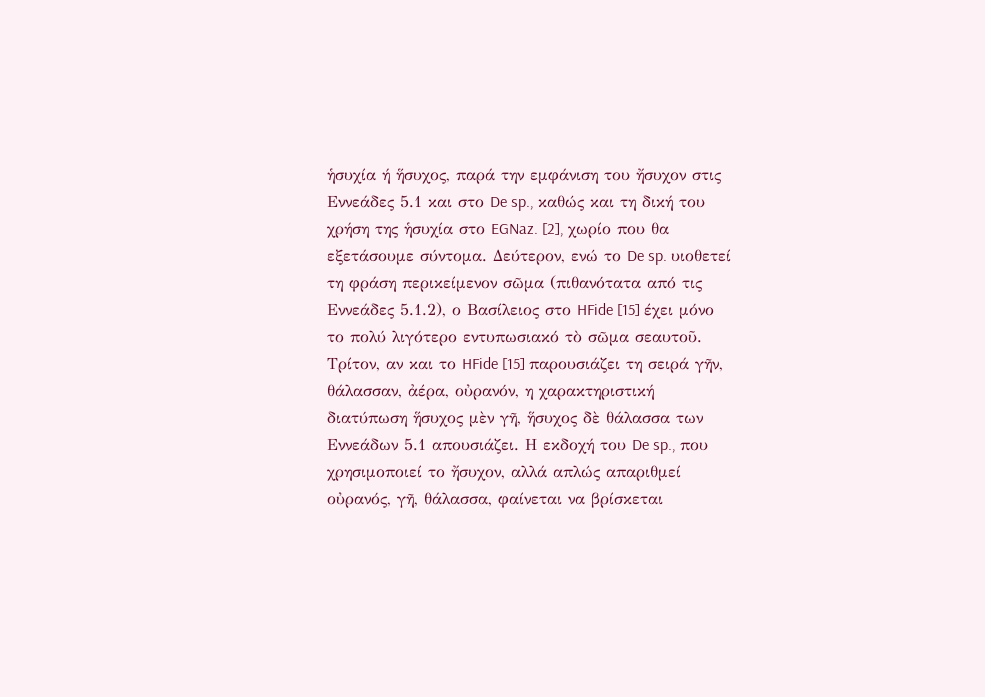ἡσυχία ή ἥσυχος, παρά την εμφάνιση του ἤσυχον στις Εννεάδες 5.1 και στο De sp., καθώς και τη δική του χρήση της ἡσυχία στο EGNaz. [2], χωρίο που θα εξετάσουμε σύντομα. Δεύτερον, ενώ το De sp. υιοθετεί τη φράση περικείμενον σῶμα (πιθανότατα από τις Εννεάδες 5.1.2), ο Βασίλειος στο HFide [15] έχει μόνο το πολύ λιγότερο εντυπωσιακό τὸ σῶμα σεαυτοῦ. Τρίτον, αν και το HFide [15] παρουσιάζει τη σειρά γῆν, θάλασσαν, ἀέρα, οὐρανόν, η χαρακτηριστική διατύπωση ἥσυχος μὲν γῆ, ἥσυχος δὲ θάλασσα των Εννεάδων 5.1 απουσιάζει. Η εκδοχή του De sp., που χρησιμοποιεί το ἤσυχον, αλλά απλώς απαριθμεί οὐρανός, γῆ, θάλασσα, φαίνεται να βρίσκεται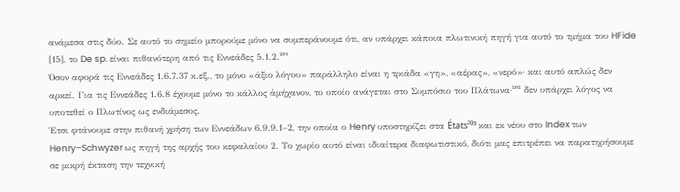ανάμεσα στις δύο. Σε αυτό το σημείο μπορούμε μόνο να συμπεράνουμε ότι, αν υπάρχει κάποια πλωτινική πηγή για αυτό το τμήμα του HFide [15], το De sp. είναι πιθανότερη από τις Εννεάδες 5.1.2.²⁹¹
Όσον αφορά τις Εννεάδες 1.6.7.37 κ.εξ., το μόνο «άξιο λόγου» παράλληλο είναι η τριάδα «γη», «αέρας», «νερό»· και αυτό απλώς δεν αρκεί. Για τις Εννεάδες 1.6.8 έχουμε μόνο το κάλλος ἀμήχανον, το οποίο ανάγεται στο Συμπόσιο του Πλάτωνα·²⁹² δεν υπάρχει λόγος να υποτεθεί ο Πλωτίνος ως ενδιάμεσος.
Έτσι φτάνουμε στην πιθανή χρήση των Εννεάδων 6.9.9.1–2, την οποία ο Henry υποστηρίζει στα États²⁹³ και εκ νέου στο Index των Henry–Schwyzer ως πηγή της αρχής του κεφαλαίου 2. Το χωρίο αυτό είναι ιδιαίτερα διαφωτιστικό, διότι μας επιτρέπει να παρατηρήσουμε σε μικρή έκταση την τεχνική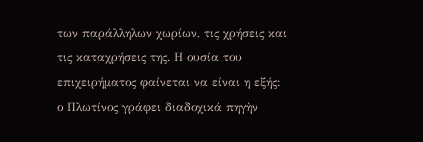των παράλληλων χωρίων, τις χρήσεις και τις καταχρήσεις της. Η ουσία του επιχειρήματος φαίνεται να είναι η εξής: ο Πλωτίνος γράφει διαδοχικά πηγὴν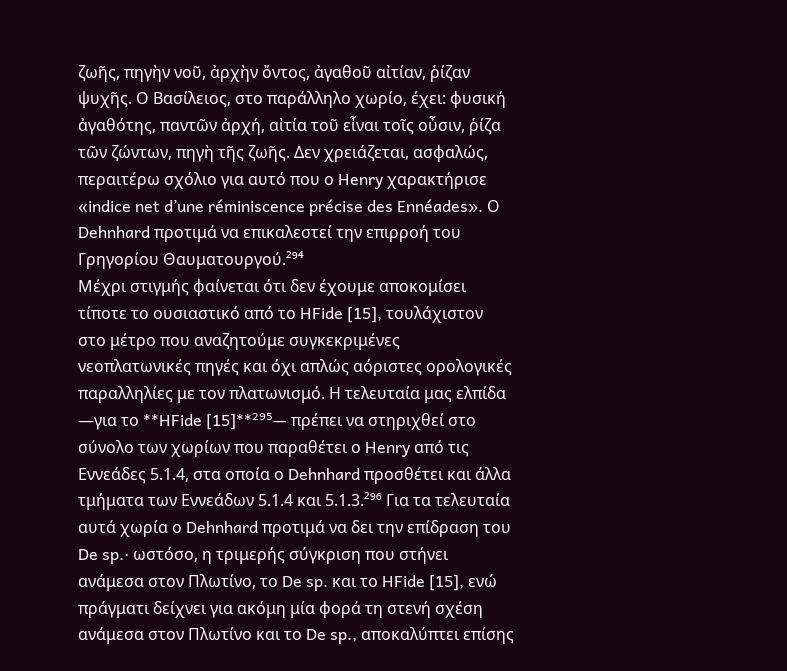ζωῆς, πηγὴν νοῦ, ἀρχὴν ὄντος, ἀγαθοῦ αἰτίαν, ῥίζαν ψυχῆς. Ο Βασίλειος, στο παράλληλο χωρίο, έχει: φυσική ἀγαθότης, παντῶν ἀρχή, αἰτία τοῦ εἶναι τοῖς οὖσιν, ῥίζα τῶν ζώντων, πηγὴ τῆς ζωῆς. Δεν χρειάζεται, ασφαλώς, περαιτέρω σχόλιο για αυτό που ο Henry χαρακτήρισε «indice net d’une réminiscence précise des Ennéades». Ο Dehnhard προτιμά να επικαλεστεί την επιρροή του Γρηγορίου Θαυματουργού.²⁹⁴
Μέχρι στιγμής φαίνεται ότι δεν έχουμε αποκομίσει τίποτε το ουσιαστικό από το HFide [15], τουλάχιστον στο μέτρο που αναζητούμε συγκεκριμένες νεοπλατωνικές πηγές και όχι απλώς αόριστες ορολογικές παραλληλίες με τον πλατωνισμό. Η τελευταία μας ελπίδα —για το **HFide [15]**²⁹⁵— πρέπει να στηριχθεί στο σύνολο των χωρίων που παραθέτει ο Henry από τις Εννεάδες 5.1.4, στα οποία ο Dehnhard προσθέτει και άλλα τμήματα των Εννεάδων 5.1.4 και 5.1.3.²⁹⁶ Για τα τελευταία αυτά χωρία ο Dehnhard προτιμά να δει την επίδραση του De sp.· ωστόσο, η τριμερής σύγκριση που στήνει ανάμεσα στον Πλωτίνο, το De sp. και το HFide [15], ενώ πράγματι δείχνει για ακόμη μία φορά τη στενή σχέση ανάμεσα στον Πλωτίνο και το De sp., αποκαλύπτει επίσης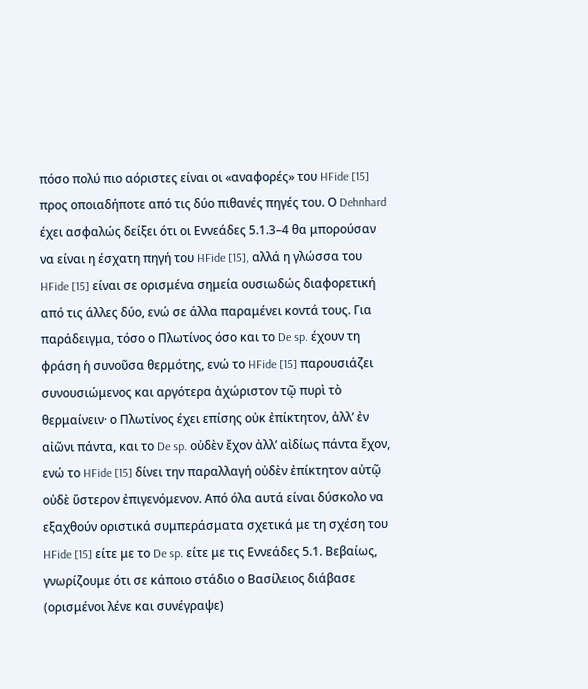πόσο πολύ πιο αόριστες είναι οι «αναφορές» του HFide [15] προς οποιαδήποτε από τις δύο πιθανές πηγές του. Ο Dehnhard έχει ασφαλώς δείξει ότι οι Εννεάδες 5.1.3–4 θα μπορούσαν να είναι η έσχατη πηγή του HFide [15], αλλά η γλώσσα του HFide [15] είναι σε ορισμένα σημεία ουσιωδώς διαφορετική από τις άλλες δύο, ενώ σε άλλα παραμένει κοντά τους. Για παράδειγμα, τόσο ο Πλωτίνος όσο και το De sp. έχουν τη φράση ἡ συνοῦσα θερμότης, ενώ το HFide [15] παρουσιάζει συνουσιώμενος και αργότερα ἀχώριστον τῷ πυρὶ τὸ θερμαίνειν· ο Πλωτίνος έχει επίσης οὐκ ἐπίκτητον, ἀλλ’ ἐν αἰῶνι πάντα, και το De sp. οὐδὲν ἔχον ἀλλ’ αἰδίως πάντα ἔχον, ενώ το HFide [15] δίνει την παραλλαγή οὐδὲν ἐπίκτητον αὐτῷ οὐδὲ ὕστερον ἐπιγενόμενον. Από όλα αυτά είναι δύσκολο να εξαχθούν οριστικά συμπεράσματα σχετικά με τη σχέση του HFide [15] είτε με το De sp. είτε με τις Εννεάδες 5.1. Βεβαίως, γνωρίζουμε ότι σε κάποιο στάδιο ο Βασίλειος διάβασε (ορισμένοι λένε και συνέγραψε)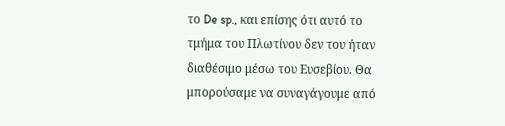το De sp., και επίσης ότι αυτό το τμήμα του Πλωτίνου δεν του ήταν διαθέσιμο μέσω του Ευσεβίου. Θα μπορούσαμε να συναγάγουμε από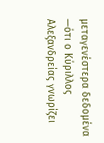μεταγενέστερα δεδομένα —ότι ο Κύριλλος Αλεξανδρείας γνωρίζει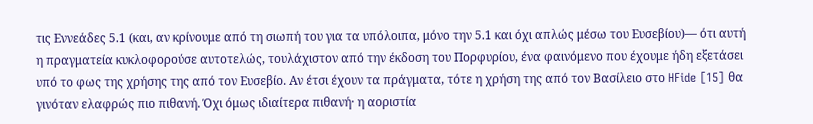τις Εννεάδες 5.1 (και, αν κρίνουμε από τη σιωπή του για τα υπόλοιπα, μόνο την 5.1 και όχι απλώς μέσω του Ευσεβίου)— ότι αυτή η πραγματεία κυκλοφορούσε αυτοτελώς, τουλάχιστον από την έκδοση του Πορφυρίου, ένα φαινόμενο που έχουμε ήδη εξετάσει υπό το φως της χρήσης της από τον Ευσεβίο. Αν έτσι έχουν τα πράγματα, τότε η χρήση της από τον Βασίλειο στο HFide [15] θα γινόταν ελαφρώς πιο πιθανή. Όχι όμως ιδιαίτερα πιθανή· η αοριστία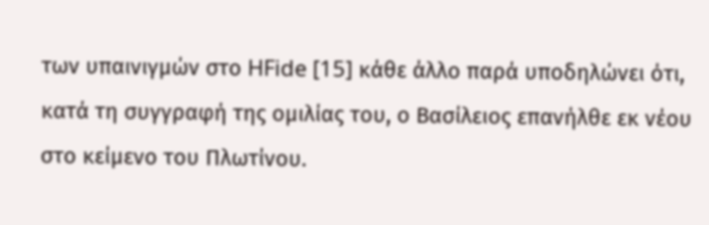των υπαινιγμών στο HFide [15] κάθε άλλο παρά υποδηλώνει ότι, κατά τη συγγραφή της ομιλίας του, ο Βασίλειος επανήλθε εκ νέου στο κείμενο του Πλωτίνου.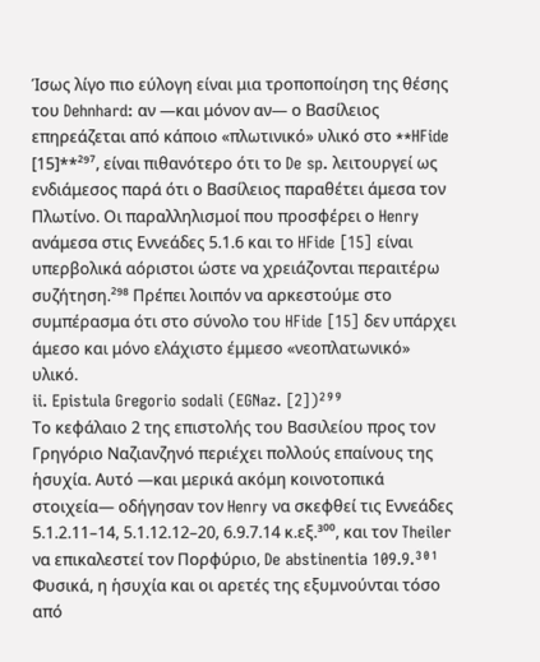Ίσως λίγο πιο εύλογη είναι μια τροποποίηση της θέσης του Dehnhard: αν —και μόνον αν— ο Βασίλειος επηρεάζεται από κάποιο «πλωτινικό» υλικό στο **HFide [15]**²⁹⁷, είναι πιθανότερο ότι το De sp. λειτουργεί ως ενδιάμεσος παρά ότι ο Βασίλειος παραθέτει άμεσα τον Πλωτίνο. Οι παραλληλισμοί που προσφέρει ο Henry ανάμεσα στις Εννεάδες 5.1.6 και το HFide [15] είναι υπερβολικά αόριστοι ώστε να χρειάζονται περαιτέρω συζήτηση.²⁹⁸ Πρέπει λοιπόν να αρκεστούμε στο συμπέρασμα ότι στο σύνολο του HFide [15] δεν υπάρχει άμεσο και μόνο ελάχιστο έμμεσο «νεοπλατωνικό» υλικό.
ii. Epistula Gregorio sodali (EGNaz. [2])²⁹⁹
Το κεφάλαιο 2 της επιστολής του Βασιλείου προς τον Γρηγόριο Ναζιανζηνό περιέχει πολλούς επαίνους της ἡσυχία. Αυτό —και μερικά ακόμη κοινοτοπικά στοιχεία— οδήγησαν τον Henry να σκεφθεί τις Εννεάδες 5.1.2.11–14, 5.1.12.12–20, 6.9.7.14 κ.εξ.³⁰⁰, και τον Theiler να επικαλεστεί τον Πορφύριο, De abstinentia 109.9.³⁰¹ Φυσικά, η ἡσυχία και οι αρετές της εξυμνούνται τόσο από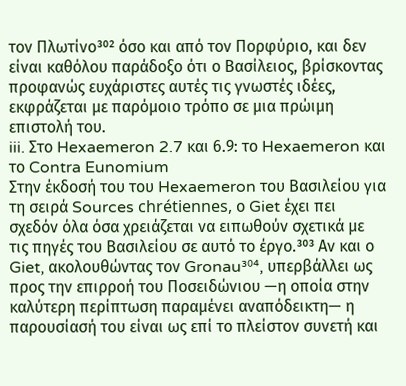τον Πλωτίνο³⁰² όσο και από τον Πορφύριο, και δεν είναι καθόλου παράδοξο ότι ο Βασίλειος, βρίσκοντας προφανώς ευχάριστες αυτές τις γνωστές ιδέες, εκφράζεται με παρόμοιο τρόπο σε μια πρώιμη επιστολή του.
iii. Στο Hexaemeron 2.7 και 6.9: το Hexaemeron και το Contra Eunomium
Στην έκδοσή του του Hexaemeron του Βασιλείου για τη σειρά Sources chrétiennes, ο Giet έχει πει σχεδόν όλα όσα χρειάζεται να ειπωθούν σχετικά με τις πηγές του Βασιλείου σε αυτό το έργο.³⁰³ Αν και ο Giet, ακολουθώντας τον Gronau³⁰⁴, υπερβάλλει ως προς την επιρροή του Ποσειδώνιου —η οποία στην καλύτερη περίπτωση παραμένει αναπόδεικτη— η παρουσίασή του είναι ως επί το πλείστον συνετή και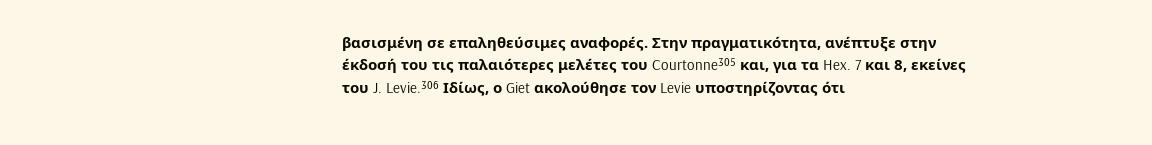βασισμένη σε επαληθεύσιμες αναφορές. Στην πραγματικότητα, ανέπτυξε στην έκδοσή του τις παλαιότερες μελέτες του Courtonne³⁰⁵ και, για τα Hex. 7 και 8, εκείνες του J. Levie.³⁰⁶ Ιδίως, ο Giet ακολούθησε τον Levie υποστηρίζοντας ότι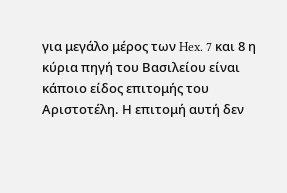για μεγάλο μέρος των Hex. 7 και 8 η κύρια πηγή του Βασιλείου είναι κάποιο είδος επιτομής του Αριστοτέλη. Η επιτομή αυτή δεν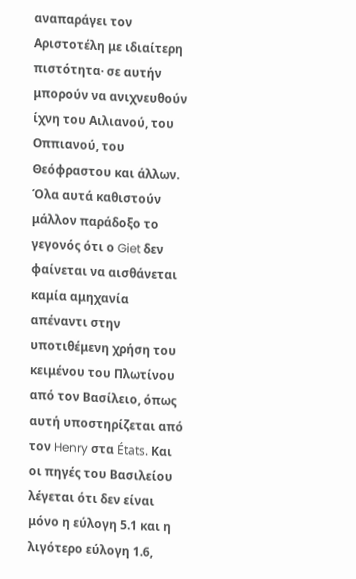αναπαράγει τον Αριστοτέλη με ιδιαίτερη πιστότητα· σε αυτήν μπορούν να ανιχνευθούν ίχνη του Αιλιανού, του Οππιανού, του Θεόφραστου και άλλων. Όλα αυτά καθιστούν μάλλον παράδοξο το γεγονός ότι ο Giet δεν φαίνεται να αισθάνεται καμία αμηχανία απέναντι στην υποτιθέμενη χρήση του κειμένου του Πλωτίνου από τον Βασίλειο, όπως αυτή υποστηρίζεται από τον Henry στα États. Και οι πηγές του Βασιλείου λέγεται ότι δεν είναι μόνο η εύλογη 5.1 και η λιγότερο εύλογη 1.6,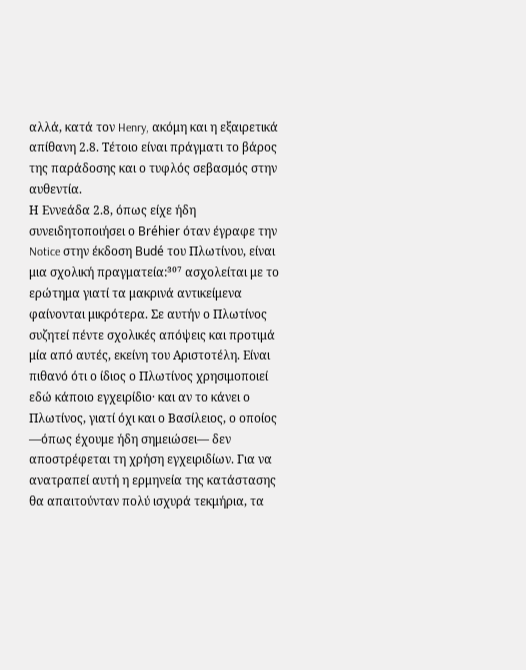αλλά, κατά τον Henry, ακόμη και η εξαιρετικά απίθανη 2.8. Τέτοιο είναι πράγματι το βάρος της παράδοσης και ο τυφλός σεβασμός στην αυθεντία.
Η Εννεάδα 2.8, όπως είχε ήδη συνειδητοποιήσει ο Bréhier όταν έγραφε την Notice στην έκδοση Budé του Πλωτίνου, είναι μια σχολική πραγματεία:³⁰⁷ ασχολείται με το ερώτημα γιατί τα μακρινά αντικείμενα φαίνονται μικρότερα. Σε αυτήν ο Πλωτίνος συζητεί πέντε σχολικές απόψεις και προτιμά μία από αυτές, εκείνη του Αριστοτέλη. Είναι πιθανό ότι ο ίδιος ο Πλωτίνος χρησιμοποιεί εδώ κάποιο εγχειρίδιο· και αν το κάνει ο Πλωτίνος, γιατί όχι και ο Βασίλειος, ο οποίος —όπως έχουμε ήδη σημειώσει— δεν αποστρέφεται τη χρήση εγχειριδίων. Για να ανατραπεί αυτή η ερμηνεία της κατάστασης θα απαιτούνταν πολύ ισχυρά τεκμήρια, τα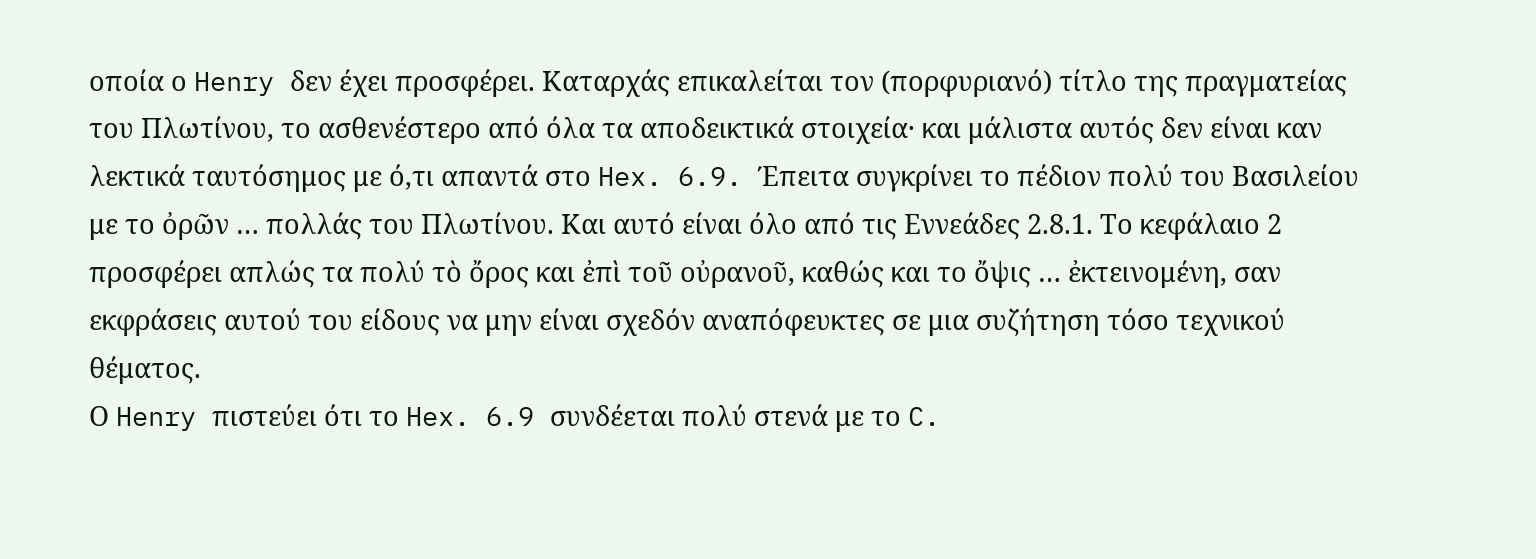οποία ο Henry δεν έχει προσφέρει. Καταρχάς επικαλείται τον (πορφυριανό) τίτλο της πραγματείας του Πλωτίνου, το ασθενέστερο από όλα τα αποδεικτικά στοιχεία· και μάλιστα αυτός δεν είναι καν λεκτικά ταυτόσημος με ό,τι απαντά στο Hex. 6.9. Έπειτα συγκρίνει το πέδιον πολύ του Βασιλείου με το ὀρῶν … πολλάς του Πλωτίνου. Και αυτό είναι όλο από τις Εννεάδες 2.8.1. Το κεφάλαιο 2 προσφέρει απλώς τα πολύ τὸ ὄρος και ἐπὶ τοῦ οὐρανοῦ, καθώς και το ὄψις … ἐκτεινομένη, σαν εκφράσεις αυτού του είδους να μην είναι σχεδόν αναπόφευκτες σε μια συζήτηση τόσο τεχνικού θέματος.
Ο Henry πιστεύει ότι το Hex. 6.9 συνδέεται πολύ στενά με το C.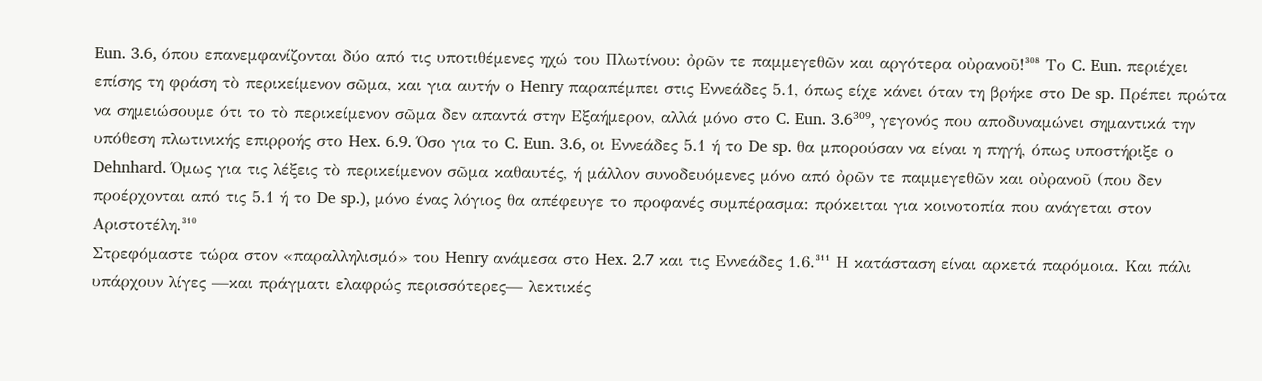Eun. 3.6, όπου επανεμφανίζονται δύο από τις υποτιθέμενες ηχώ του Πλωτίνου: ὀρῶν τε παμμεγεθῶν και αργότερα οὐρανοῦ!³⁰⁸ Το C. Eun. περιέχει επίσης τη φράση τὸ περικείμενον σῶμα, και για αυτήν ο Henry παραπέμπει στις Εννεάδες 5.1, όπως είχε κάνει όταν τη βρήκε στο De sp. Πρέπει πρώτα να σημειώσουμε ότι το τὸ περικείμενον σῶμα δεν απαντά στην Εξαήμερον, αλλά μόνο στο C. Eun. 3.6³⁰⁹, γεγονός που αποδυναμώνει σημαντικά την υπόθεση πλωτινικής επιρροής στο Hex. 6.9. Όσο για το C. Eun. 3.6, οι Εννεάδες 5.1 ή το De sp. θα μπορούσαν να είναι η πηγή, όπως υποστήριξε ο Dehnhard. Όμως για τις λέξεις τὸ περικείμενον σῶμα καθαυτές, ή μάλλον συνοδευόμενες μόνο από ὀρῶν τε παμμεγεθῶν και οὐρανοῦ (που δεν προέρχονται από τις 5.1 ή το De sp.), μόνο ένας λόγιος θα απέφευγε το προφανές συμπέρασμα: πρόκειται για κοινοτοπία που ανάγεται στον Αριστοτέλη.³¹⁰
Στρεφόμαστε τώρα στον «παραλληλισμό» του Henry ανάμεσα στο Hex. 2.7 και τις Εννεάδες 1.6.³¹¹ Η κατάσταση είναι αρκετά παρόμοια. Και πάλι υπάρχουν λίγες —και πράγματι ελαφρώς περισσότερες— λεκτικές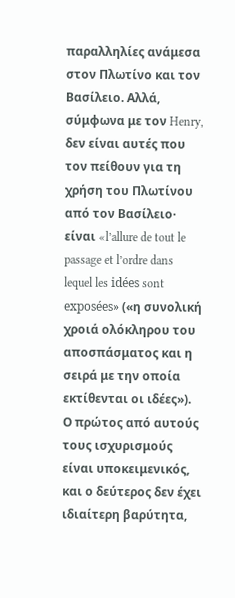παραλληλίες ανάμεσα στον Πλωτίνο και τον Βασίλειο. Αλλά, σύμφωνα με τον Henry, δεν είναι αυτές που τον πείθουν για τη χρήση του Πλωτίνου από τον Βασίλειο· είναι «l’allure de tout le passage et l’ordre dans lequel les idées sont exposées» («η συνολική χροιά ολόκληρου του αποσπάσματος και η σειρά με την οποία εκτίθενται οι ιδέες»).
Ο πρώτος από αυτούς τους ισχυρισμούς είναι υποκειμενικός, και ο δεύτερος δεν έχει ιδιαίτερη βαρύτητα,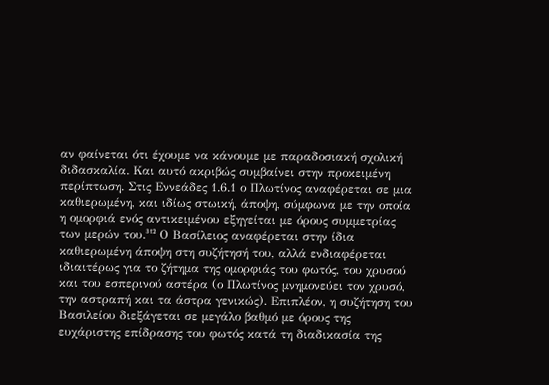αν φαίνεται ότι έχουμε να κάνουμε με παραδοσιακή σχολική διδασκαλία. Και αυτό ακριβώς συμβαίνει στην προκειμένη περίπτωση. Στις Εννεάδες 1.6.1 ο Πλωτίνος αναφέρεται σε μια καθιερωμένη, και ιδίως στωική, άποψη, σύμφωνα με την οποία η ομορφιά ενός αντικειμένου εξηγείται με όρους συμμετρίας των μερών του.³¹² Ο Βασίλειος αναφέρεται στην ίδια καθιερωμένη άποψη στη συζήτησή του, αλλά ενδιαφέρεται ιδιαιτέρως για το ζήτημα της ομορφιάς του φωτός, του χρυσού και του εσπερινού αστέρα (ο Πλωτίνος μνημονεύει τον χρυσό, την αστραπή και τα άστρα γενικώς). Επιπλέον, η συζήτηση του Βασιλείου διεξάγεται σε μεγάλο βαθμό με όρους της ευχάριστης επίδρασης του φωτός κατά τη διαδικασία της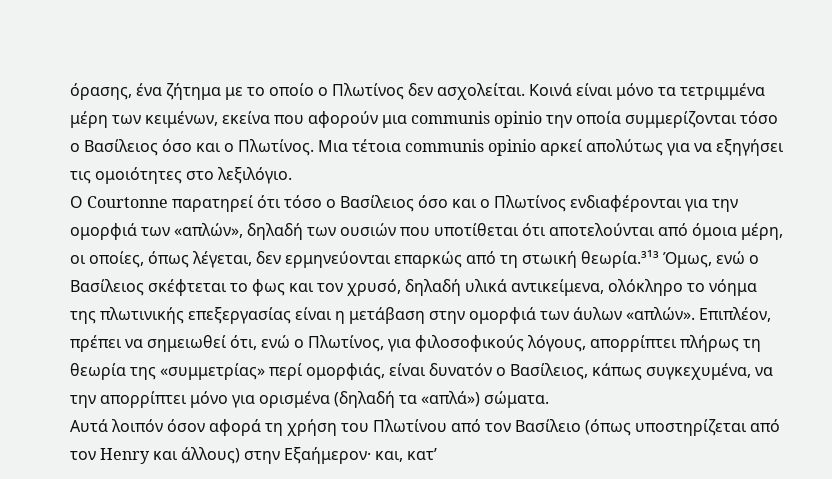όρασης, ένα ζήτημα με το οποίο ο Πλωτίνος δεν ασχολείται. Κοινά είναι μόνο τα τετριμμένα μέρη των κειμένων, εκείνα που αφορούν μια communis opinio την οποία συμμερίζονται τόσο ο Βασίλειος όσο και ο Πλωτίνος. Μια τέτοια communis opinio αρκεί απολύτως για να εξηγήσει τις ομοιότητες στο λεξιλόγιο.
Ο Courtonne παρατηρεί ότι τόσο ο Βασίλειος όσο και ο Πλωτίνος ενδιαφέρονται για την ομορφιά των «απλών», δηλαδή των ουσιών που υποτίθεται ότι αποτελούνται από όμοια μέρη, οι οποίες, όπως λέγεται, δεν ερμηνεύονται επαρκώς από τη στωική θεωρία.³¹³ Όμως, ενώ ο Βασίλειος σκέφτεται το φως και τον χρυσό, δηλαδή υλικά αντικείμενα, ολόκληρο το νόημα της πλωτινικής επεξεργασίας είναι η μετάβαση στην ομορφιά των άυλων «απλών». Επιπλέον, πρέπει να σημειωθεί ότι, ενώ ο Πλωτίνος, για φιλοσοφικούς λόγους, απορρίπτει πλήρως τη θεωρία της «συμμετρίας» περί ομορφιάς, είναι δυνατόν ο Βασίλειος, κάπως συγκεχυμένα, να την απορρίπτει μόνο για ορισμένα (δηλαδή τα «απλά») σώματα.
Αυτά λοιπόν όσον αφορά τη χρήση του Πλωτίνου από τον Βασίλειο (όπως υποστηρίζεται από τον Henry και άλλους) στην Εξαήμερον· και, κατ’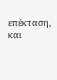επέκταση, και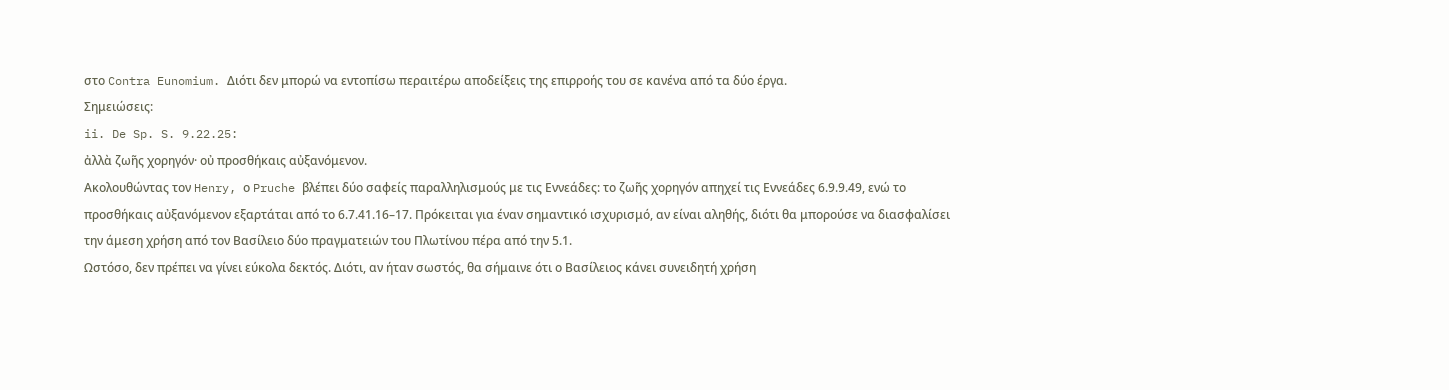στο Contra Eunomium. Διότι δεν μπορώ να εντοπίσω περαιτέρω αποδείξεις της επιρροής του σε κανένα από τα δύο έργα.
Σημειώσεις:
ii. De Sp. S. 9.22.25:
ἀλλὰ ζωῆς χορηγόν· οὐ προσθήκαις αὐξανόμενον.
Ακολουθώντας τον Henry, ο Pruche βλέπει δύο σαφείς παραλληλισμούς με τις Εννεάδες: το ζωῆς χορηγόν απηχεί τις Εννεάδες 6.9.9.49, ενώ το προσθήκαις αὐξανόμενον εξαρτάται από το 6.7.41.16–17. Πρόκειται για έναν σημαντικό ισχυρισμό, αν είναι αληθής, διότι θα μπορούσε να διασφαλίσει την άμεση χρήση από τον Βασίλειο δύο πραγματειών του Πλωτίνου πέρα από την 5.1.
Ωστόσο, δεν πρέπει να γίνει εύκολα δεκτός. Διότι, αν ήταν σωστός, θα σήμαινε ότι ο Βασίλειος κάνει συνειδητή χρήση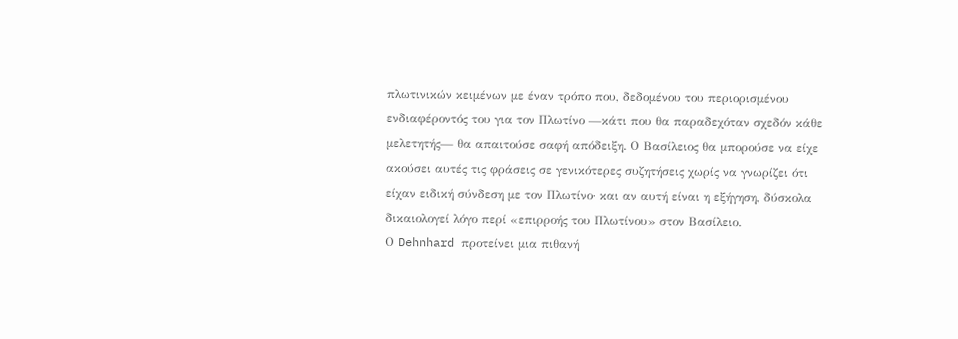πλωτινικών κειμένων με έναν τρόπο που, δεδομένου του περιορισμένου ενδιαφέροντός του για τον Πλωτίνο —κάτι που θα παραδεχόταν σχεδόν κάθε μελετητής— θα απαιτούσε σαφή απόδειξη. Ο Βασίλειος θα μπορούσε να είχε ακούσει αυτές τις φράσεις σε γενικότερες συζητήσεις χωρίς να γνωρίζει ότι είχαν ειδική σύνδεση με τον Πλωτίνο· και αν αυτή είναι η εξήγηση, δύσκολα δικαιολογεί λόγο περί «επιρροής του Πλωτίνου» στον Βασίλειο.
Ο Dehnhard προτείνει μια πιθανή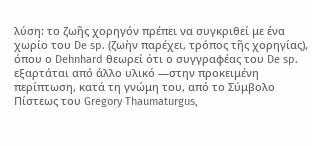λύση: το ζωῆς χορηγόν πρέπει να συγκριθεί με ένα χωρίο του De sp. (ζωὴν παρέχει, τρόπος τῆς χορηγίας), όπου ο Dehnhard θεωρεί ότι ο συγγραφέας του De sp. εξαρτάται από άλλο υλικό —στην προκειμένη περίπτωση, κατά τη γνώμη του, από το Σύμβολο Πίστεως του Gregory Thaumaturgus,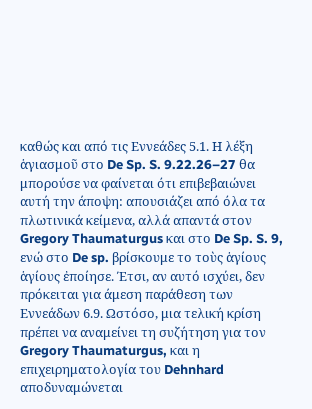καθώς και από τις Εννεάδες 5.1. Η λέξη ἁγιασμοῦ στο De Sp. S. 9.22.26–27 θα μπορούσε να φαίνεται ότι επιβεβαιώνει αυτή την άποψη: απουσιάζει από όλα τα πλωτινικά κείμενα, αλλά απαντά στον Gregory Thaumaturgus και στο De Sp. S. 9, ενώ στο De sp. βρίσκουμε το τοὺς ἁγίους ἁγίους ἐποίησε. Έτσι, αν αυτό ισχύει, δεν πρόκειται για άμεση παράθεση των Εννεάδων 6.9. Ωστόσο, μια τελική κρίση πρέπει να αναμείνει τη συζήτηση για τον Gregory Thaumaturgus, και η επιχειρηματολογία του Dehnhard αποδυναμώνεται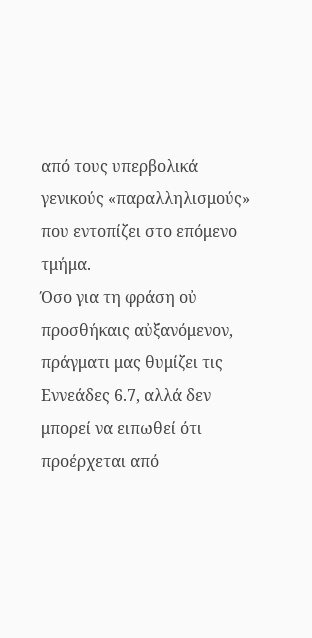από τους υπερβολικά γενικούς «παραλληλισμούς» που εντοπίζει στο επόμενο τμήμα.
Όσο για τη φράση οὐ προσθήκαις αὐξανόμενον, πράγματι μας θυμίζει τις Εννεάδες 6.7, αλλά δεν μπορεί να ειπωθεί ότι προέρχεται από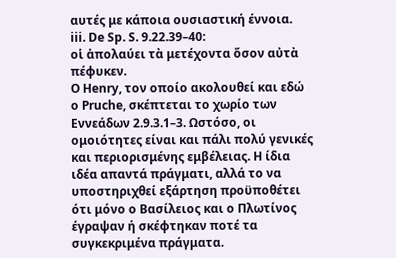αυτές με κάποια ουσιαστική έννοια.
iii. De Sp. S. 9.22.39–40:
οἱ ἀπολαύει τὰ μετέχοντα ὅσον αὐτὰ πέφυκεν.
Ο Henry, τον οποίο ακολουθεί και εδώ ο Pruche, σκέπτεται το χωρίο των Εννεάδων 2.9.3.1–3. Ωστόσο, οι ομοιότητες είναι και πάλι πολύ γενικές και περιορισμένης εμβέλειας. Η ίδια ιδέα απαντά πράγματι, αλλά το να υποστηριχθεί εξάρτηση προϋποθέτει ότι μόνο ο Βασίλειος και ο Πλωτίνος έγραψαν ή σκέφτηκαν ποτέ τα συγκεκριμένα πράγματα.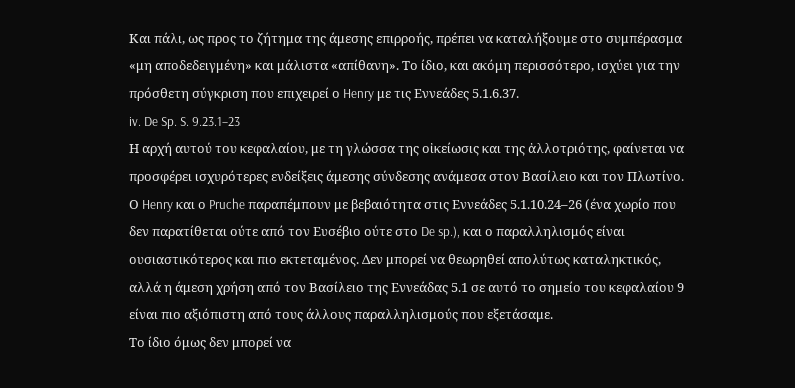Και πάλι, ως προς το ζήτημα της άμεσης επιρροής, πρέπει να καταλήξουμε στο συμπέρασμα «μη αποδεδειγμένη» και μάλιστα «απίθανη». Το ίδιο, και ακόμη περισσότερο, ισχύει για την πρόσθετη σύγκριση που επιχειρεί ο Henry με τις Εννεάδες 5.1.6.37.
iv. De Sp. S. 9.23.1–23
Η αρχή αυτού του κεφαλαίου, με τη γλώσσα της οἰκείωσις και της ἀλλοτριότης, φαίνεται να προσφέρει ισχυρότερες ενδείξεις άμεσης σύνδεσης ανάμεσα στον Βασίλειο και τον Πλωτίνο. Ο Henry και ο Pruche παραπέμπουν με βεβαιότητα στις Εννεάδες 5.1.10.24–26 (ένα χωρίο που δεν παρατίθεται ούτε από τον Ευσέβιο ούτε στο De sp.), και ο παραλληλισμός είναι ουσιαστικότερος και πιο εκτεταμένος. Δεν μπορεί να θεωρηθεί απολύτως καταληκτικός, αλλά η άμεση χρήση από τον Βασίλειο της Εννεάδας 5.1 σε αυτό το σημείο του κεφαλαίου 9 είναι πιο αξιόπιστη από τους άλλους παραλληλισμούς που εξετάσαμε.
Το ίδιο όμως δεν μπορεί να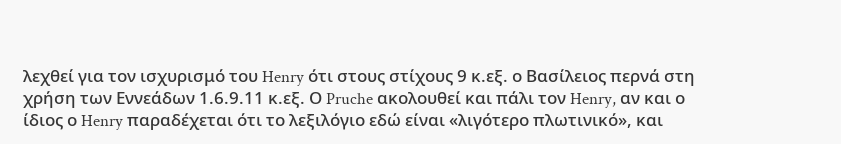λεχθεί για τον ισχυρισμό του Henry ότι στους στίχους 9 κ.εξ. ο Βασίλειος περνά στη χρήση των Εννεάδων 1.6.9.11 κ.εξ. Ο Pruche ακολουθεί και πάλι τον Henry, αν και ο ίδιος ο Henry παραδέχεται ότι το λεξιλόγιο εδώ είναι «λιγότερο πλωτινικό», και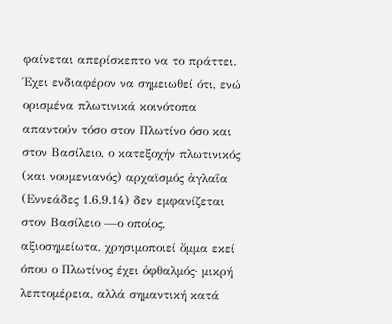φαίνεται απερίσκεπτο να το πράττει. Έχει ενδιαφέρον να σημειωθεί ότι, ενώ ορισμένα πλωτινικά κοινότοπα απαντούν τόσο στον Πλωτίνο όσο και στον Βασίλειο, ο κατεξοχήν πλωτινικός (και νουμενιανός) αρχαϊσμός ἀγλαΐα (Εννεάδες 1.6.9.14) δεν εμφανίζεται στον Βασίλειο —ο οποίος, αξιοσημείωτα, χρησιμοποιεί ὄμμα εκεί όπου ο Πλωτίνος έχει ὀφθαλμός· μικρή λεπτομέρεια, αλλά σημαντική κατά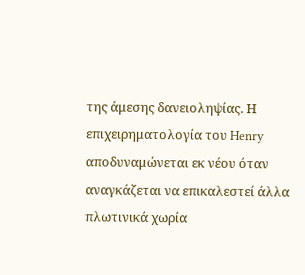της άμεσης δανειοληψίας. Η επιχειρηματολογία του Henry αποδυναμώνεται εκ νέου όταν αναγκάζεται να επικαλεστεί άλλα πλωτινικά χωρία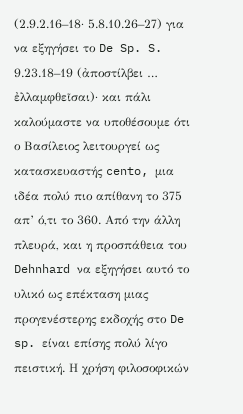(2.9.2.16–18· 5.8.10.26–27) για να εξηγήσει το De Sp. S. 9.23.18–19 (ἀποστίλβει … ἐλλαμφθεῖσαι)· και πάλι καλούμαστε να υποθέσουμε ότι ο Βασίλειος λειτουργεί ως κατασκευαστής cento, μια ιδέα πολύ πιο απίθανη το 375 απ’ ό,τι το 360. Από την άλλη πλευρά, και η προσπάθεια του Dehnhard να εξηγήσει αυτό το υλικό ως επέκταση μιας προγενέστερης εκδοχής στο De sp. είναι επίσης πολύ λίγο πειστική. Η χρήση φιλοσοφικών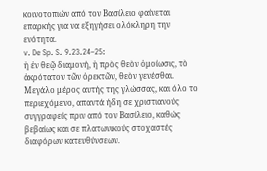κοινοτοπιών από τον Βασίλειο φαίνεται επαρκής για να εξηγήσει ολόκληρη την ενότητα.
v. De Sp. S. 9.23.24–25:
ἡ ἐν θεῷ διαμονή, ἡ πρὸς θεὸν ὁμοίωσις, τὸ ἀκρότατον τῶν ὀρεκτῶν, θεὸν γενέσθαι.
Μεγάλο μέρος αυτής της γλώσσας, και όλο το περιεχόμενο, απαντά ήδη σε χριστιανούς συγγραφείς πριν από τον Βασίλειο, καθώς βεβαίως και σε πλατωνικούς στοχαστές διαφόρων κατευθύνσεων.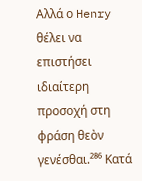Αλλά ο Henry θέλει να επιστήσει ιδιαίτερη προσοχή στη φράση θεὸν γενέσθαι.²⁸⁶ Κατά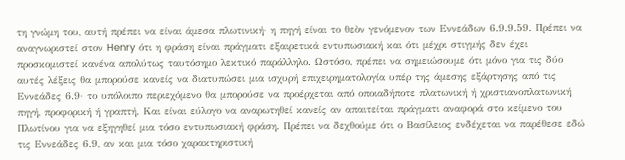τη γνώμη του, αυτή πρέπει να είναι άμεσα πλωτινική· η πηγή είναι το θεὸν γενόμενον των Εννεάδων 6.9.9.59. Πρέπει να αναγνωριστεί στον Henry ότι η φράση είναι πράγματι εξαιρετικά εντυπωσιακή και ότι μέχρι στιγμής δεν έχει προσκομιστεί κανένα απολύτως ταυτόσημο λεκτικό παράλληλο. Ωστόσο, πρέπει να σημειώσουμε ότι μόνο για τις δύο αυτές λέξεις θα μπορούσε κανείς να διατυπώσει μια ισχυρή επιχειρηματολογία υπέρ της άμεσης εξάρτησης από τις Εννεάδες 6.9· το υπόλοιπο περιεχόμενο θα μπορούσε να προέρχεται από οποιαδήποτε πλατωνική ή χριστιανοπλατωνική πηγή, προφορική ή γραπτή. Και είναι εύλογο να αναρωτηθεί κανείς αν απαιτείται πράγματι αναφορά στο κείμενο του Πλωτίνου για να εξηγηθεί μια τόσο εντυπωσιακή φράση. Πρέπει να δεχθούμε ότι ο Βασίλειος ενδέχεται να παρέθεσε εδώ τις Εννεάδες 6.9, αν και μια τόσο χαρακτηριστική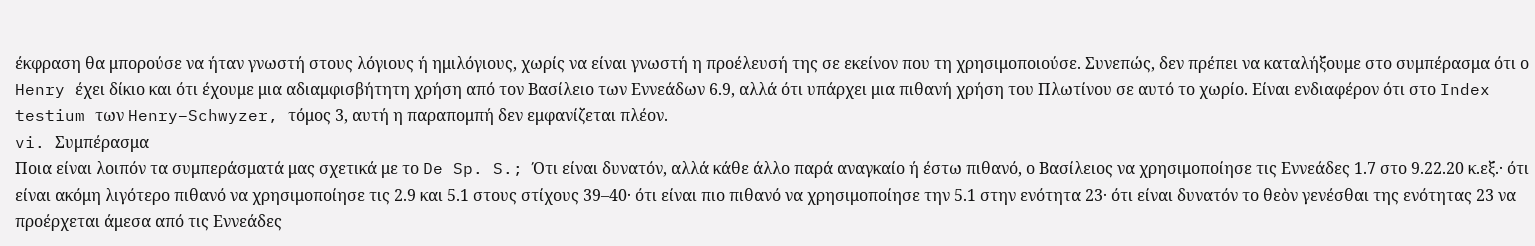έκφραση θα μπορούσε να ήταν γνωστή στους λόγιους ή ημιλόγιους, χωρίς να είναι γνωστή η προέλευσή της σε εκείνον που τη χρησιμοποιούσε. Συνεπώς, δεν πρέπει να καταλήξουμε στο συμπέρασμα ότι ο Henry έχει δίκιο και ότι έχουμε μια αδιαμφισβήτητη χρήση από τον Βασίλειο των Εννεάδων 6.9, αλλά ότι υπάρχει μια πιθανή χρήση του Πλωτίνου σε αυτό το χωρίο. Είναι ενδιαφέρον ότι στο Index testium των Henry–Schwyzer, τόμος 3, αυτή η παραπομπή δεν εμφανίζεται πλέον.
vi. Συμπέρασμα
Ποια είναι λοιπόν τα συμπεράσματά μας σχετικά με το De Sp. S.; Ότι είναι δυνατόν, αλλά κάθε άλλο παρά αναγκαίο ή έστω πιθανό, ο Βασίλειος να χρησιμοποίησε τις Εννεάδες 1.7 στο 9.22.20 κ.εξ.· ότι είναι ακόμη λιγότερο πιθανό να χρησιμοποίησε τις 2.9 και 5.1 στους στίχους 39–40· ότι είναι πιο πιθανό να χρησιμοποίησε την 5.1 στην ενότητα 23· ότι είναι δυνατόν το θεὸν γενέσθαι της ενότητας 23 να προέρχεται άμεσα από τις Εννεάδες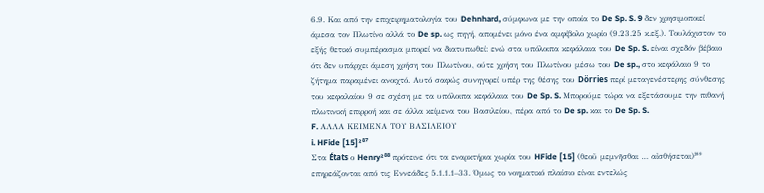6.9. Και από την επιχειρηματολογία του Dehnhard, σύμφωνα με την οποία το De Sp. S. 9 δεν χρησιμοποιεί άμεσα τον Πλωτίνο αλλά το De sp. ως πηγή, απομένει μόνο ένα αμφίβολο χωρίο (9.23.25 κ.εξ.). Τουλάχιστον το εξής θετικό συμπέρασμα μπορεί να διατυπωθεί: ενώ στα υπόλοιπα κεφάλαια του De Sp. S. είναι σχεδόν βέβαιο ότι δεν υπάρχει άμεση χρήση του Πλωτίνου, ούτε χρήση του Πλωτίνου μέσω του De sp., στο κεφάλαιο 9 το ζήτημα παραμένει ανοιχτό. Αυτό σαφώς συνηγορεί υπέρ της θέσης του Dörries περί μεταγενέστερης σύνθεσης του κεφαλαίου 9 σε σχέση με τα υπόλοιπα κεφάλαια του De Sp. S. Μπορούμε τώρα να εξετάσουμε την πιθανή πλωτινική επιρροή και σε άλλα κείμενα του Βασιλείου, πέρα από το De sp. και το De Sp. S.
F. ΑΛΛΑ ΚΕΙΜΕΝΑ ΤΟΥ ΒΑΣΙΛΕΙΟΥ
i. HFide [15]²⁸⁷
Στα États ο Henry²⁸⁸ πρότεινε ότι τα εναρκτήρια χωρία του HFide [15] (θεοῦ μεμνῆσθαι … αἰσθήσεται)²⁸⁹ επηρεάζονται από τις Εννεάδες 5.1.1.1–33. Όμως το νοηματικό πλαίσιο είναι εντελώς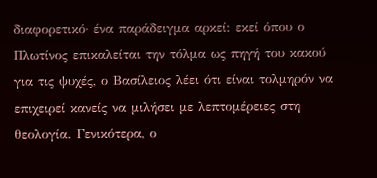διαφορετικό· ένα παράδειγμα αρκεί: εκεί όπου ο Πλωτίνος επικαλείται την τόλμα ως πηγή του κακού για τις ψυχές, ο Βασίλειος λέει ότι είναι τολμηρόν να επιχειρεί κανείς να μιλήσει με λεπτομέρειες στη θεολογία. Γενικότερα, ο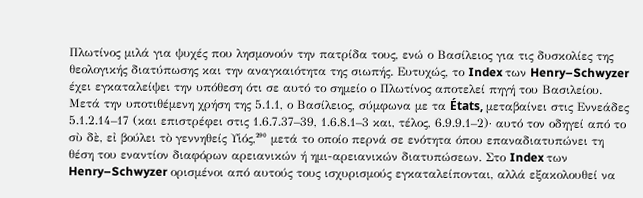Πλωτίνος μιλά για ψυχές που λησμονούν την πατρίδα τους, ενώ ο Βασίλειος για τις δυσκολίες της θεολογικής διατύπωσης και την αναγκαιότητα της σιωπής. Ευτυχώς, το Index των Henry–Schwyzer έχει εγκαταλείψει την υπόθεση ότι σε αυτό το σημείο ο Πλωτίνος αποτελεί πηγή του Βασιλείου.
Μετά την υποτιθέμενη χρήση της 5.1.1, ο Βασίλειος, σύμφωνα με τα États, μεταβαίνει στις Εννεάδες 5.1.2.14–17 (και επιστρέφει στις 1.6.7.37–39, 1.6.8.1–3 και, τέλος, 6.9.9.1–2)· αυτό τον οδηγεί από το σὺ δὲ, εἰ βούλει τὸ γεννηθείς Υἱός,²⁹⁰ μετά το οποίο περνά σε ενότητα όπου επαναδιατυπώνει τη θέση του εναντίον διαφόρων αρειανικών ή ημι-αρειανικών διατυπώσεων. Στο Index των Henry–Schwyzer ορισμένοι από αυτούς τους ισχυρισμούς εγκαταλείπονται, αλλά εξακολουθεί να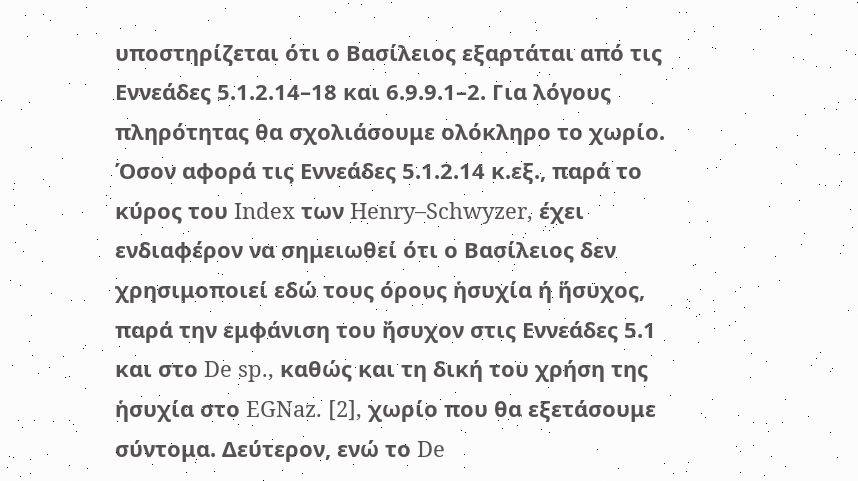υποστηρίζεται ότι ο Βασίλειος εξαρτάται από τις Εννεάδες 5.1.2.14–18 και 6.9.9.1–2. Για λόγους πληρότητας θα σχολιάσουμε ολόκληρο το χωρίο.
Όσον αφορά τις Εννεάδες 5.1.2.14 κ.εξ., παρά το κύρος του Index των Henry–Schwyzer, έχει ενδιαφέρον να σημειωθεί ότι ο Βασίλειος δεν χρησιμοποιεί εδώ τους όρους ἡσυχία ή ἥσυχος, παρά την εμφάνιση του ἤσυχον στις Εννεάδες 5.1 και στο De sp., καθώς και τη δική του χρήση της ἡσυχία στο EGNaz. [2], χωρίο που θα εξετάσουμε σύντομα. Δεύτερον, ενώ το De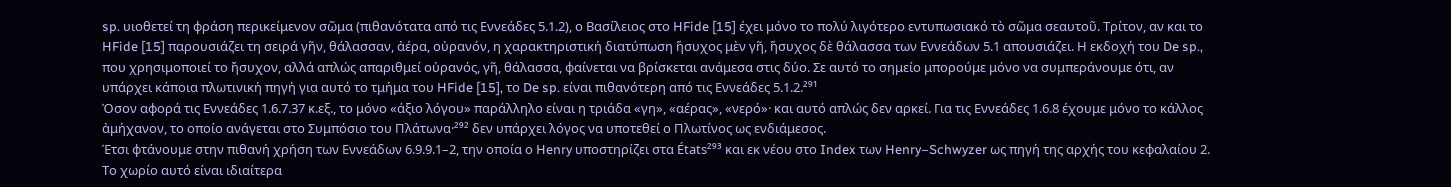sp. υιοθετεί τη φράση περικείμενον σῶμα (πιθανότατα από τις Εννεάδες 5.1.2), ο Βασίλειος στο HFide [15] έχει μόνο το πολύ λιγότερο εντυπωσιακό τὸ σῶμα σεαυτοῦ. Τρίτον, αν και το HFide [15] παρουσιάζει τη σειρά γῆν, θάλασσαν, ἀέρα, οὐρανόν, η χαρακτηριστική διατύπωση ἥσυχος μὲν γῆ, ἥσυχος δὲ θάλασσα των Εννεάδων 5.1 απουσιάζει. Η εκδοχή του De sp., που χρησιμοποιεί το ἤσυχον, αλλά απλώς απαριθμεί οὐρανός, γῆ, θάλασσα, φαίνεται να βρίσκεται ανάμεσα στις δύο. Σε αυτό το σημείο μπορούμε μόνο να συμπεράνουμε ότι, αν υπάρχει κάποια πλωτινική πηγή για αυτό το τμήμα του HFide [15], το De sp. είναι πιθανότερη από τις Εννεάδες 5.1.2.²⁹¹
Όσον αφορά τις Εννεάδες 1.6.7.37 κ.εξ., το μόνο «άξιο λόγου» παράλληλο είναι η τριάδα «γη», «αέρας», «νερό»· και αυτό απλώς δεν αρκεί. Για τις Εννεάδες 1.6.8 έχουμε μόνο το κάλλος ἀμήχανον, το οποίο ανάγεται στο Συμπόσιο του Πλάτωνα·²⁹² δεν υπάρχει λόγος να υποτεθεί ο Πλωτίνος ως ενδιάμεσος.
Έτσι φτάνουμε στην πιθανή χρήση των Εννεάδων 6.9.9.1–2, την οποία ο Henry υποστηρίζει στα États²⁹³ και εκ νέου στο Index των Henry–Schwyzer ως πηγή της αρχής του κεφαλαίου 2. Το χωρίο αυτό είναι ιδιαίτερα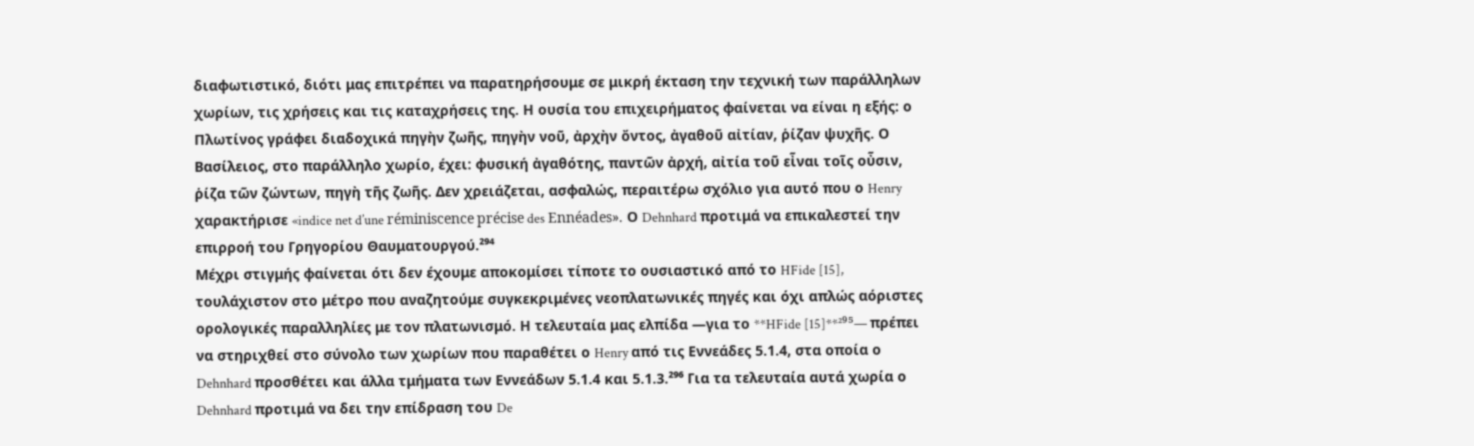διαφωτιστικό, διότι μας επιτρέπει να παρατηρήσουμε σε μικρή έκταση την τεχνική των παράλληλων χωρίων, τις χρήσεις και τις καταχρήσεις της. Η ουσία του επιχειρήματος φαίνεται να είναι η εξής: ο Πλωτίνος γράφει διαδοχικά πηγὴν ζωῆς, πηγὴν νοῦ, ἀρχὴν ὄντος, ἀγαθοῦ αἰτίαν, ῥίζαν ψυχῆς. Ο Βασίλειος, στο παράλληλο χωρίο, έχει: φυσική ἀγαθότης, παντῶν ἀρχή, αἰτία τοῦ εἶναι τοῖς οὖσιν, ῥίζα τῶν ζώντων, πηγὴ τῆς ζωῆς. Δεν χρειάζεται, ασφαλώς, περαιτέρω σχόλιο για αυτό που ο Henry χαρακτήρισε «indice net d’une réminiscence précise des Ennéades». Ο Dehnhard προτιμά να επικαλεστεί την επιρροή του Γρηγορίου Θαυματουργού.²⁹⁴
Μέχρι στιγμής φαίνεται ότι δεν έχουμε αποκομίσει τίποτε το ουσιαστικό από το HFide [15], τουλάχιστον στο μέτρο που αναζητούμε συγκεκριμένες νεοπλατωνικές πηγές και όχι απλώς αόριστες ορολογικές παραλληλίες με τον πλατωνισμό. Η τελευταία μας ελπίδα —για το **HFide [15]**²⁹⁵— πρέπει να στηριχθεί στο σύνολο των χωρίων που παραθέτει ο Henry από τις Εννεάδες 5.1.4, στα οποία ο Dehnhard προσθέτει και άλλα τμήματα των Εννεάδων 5.1.4 και 5.1.3.²⁹⁶ Για τα τελευταία αυτά χωρία ο Dehnhard προτιμά να δει την επίδραση του De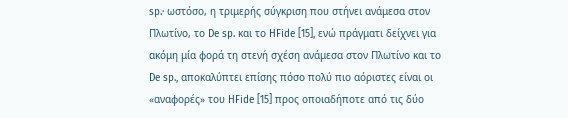sp.· ωστόσο, η τριμερής σύγκριση που στήνει ανάμεσα στον Πλωτίνο, το De sp. και το HFide [15], ενώ πράγματι δείχνει για ακόμη μία φορά τη στενή σχέση ανάμεσα στον Πλωτίνο και το De sp., αποκαλύπτει επίσης πόσο πολύ πιο αόριστες είναι οι «αναφορές» του HFide [15] προς οποιαδήποτε από τις δύο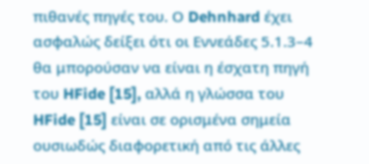πιθανές πηγές του. Ο Dehnhard έχει ασφαλώς δείξει ότι οι Εννεάδες 5.1.3–4 θα μπορούσαν να είναι η έσχατη πηγή του HFide [15], αλλά η γλώσσα του HFide [15] είναι σε ορισμένα σημεία ουσιωδώς διαφορετική από τις άλλες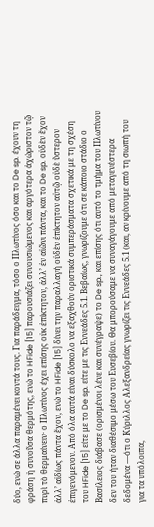δύο, ενώ σε άλλα παραμένει κοντά τους. Για παράδειγμα, τόσο ο Πλωτίνος όσο και το De sp. έχουν τη φράση ἡ συνοῦσα θερμότης, ενώ το HFide [15] παρουσιάζει συνουσιώμενος και αργότερα ἀχώριστον τῷ πυρὶ τὸ θερμαίνειν· ο Πλωτίνος έχει επίσης οὐκ ἐπίκτητον, ἀλλ’ ἐν αἰῶνι πάντα, και το De sp. οὐδὲν ἔχον ἀλλ’ αἰδίως πάντα ἔχον, ενώ το HFide [15] δίνει την παραλλαγή οὐδὲν ἐπίκτητον αὐτῷ οὐδὲ ὕστερον ἐπιγενόμενον. Από όλα αυτά είναι δύσκολο να εξαχθούν οριστικά συμπεράσματα σχετικά με τη σχέση του HFide [15] είτε με το De sp. είτε με τις Εννεάδες 5.1. Βεβαίως, γνωρίζουμε ότι σε κάποιο στάδιο ο Βασίλειος διάβασε (ορισμένοι λένε και συνέγραψε) το De sp., και επίσης ότι αυτό το τμήμα του Πλωτίνου δεν του ήταν διαθέσιμο μέσω του Ευσεβίου. Θα μπορούσαμε να συναγάγουμε από μεταγενέστερα δεδομένα —ότι ο Κύριλλος Αλεξανδρείας γνωρίζει τις Εννεάδες 5.1 (και, αν κρίνουμε από τη σιωπή του για τα υπόλοιπα,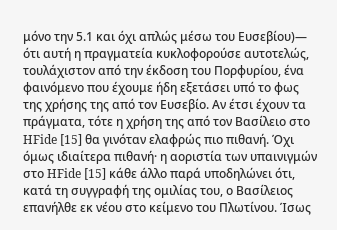μόνο την 5.1 και όχι απλώς μέσω του Ευσεβίου)— ότι αυτή η πραγματεία κυκλοφορούσε αυτοτελώς, τουλάχιστον από την έκδοση του Πορφυρίου, ένα φαινόμενο που έχουμε ήδη εξετάσει υπό το φως της χρήσης της από τον Ευσεβίο. Αν έτσι έχουν τα πράγματα, τότε η χρήση της από τον Βασίλειο στο HFide [15] θα γινόταν ελαφρώς πιο πιθανή. Όχι όμως ιδιαίτερα πιθανή· η αοριστία των υπαινιγμών στο HFide [15] κάθε άλλο παρά υποδηλώνει ότι, κατά τη συγγραφή της ομιλίας του, ο Βασίλειος επανήλθε εκ νέου στο κείμενο του Πλωτίνου. Ίσως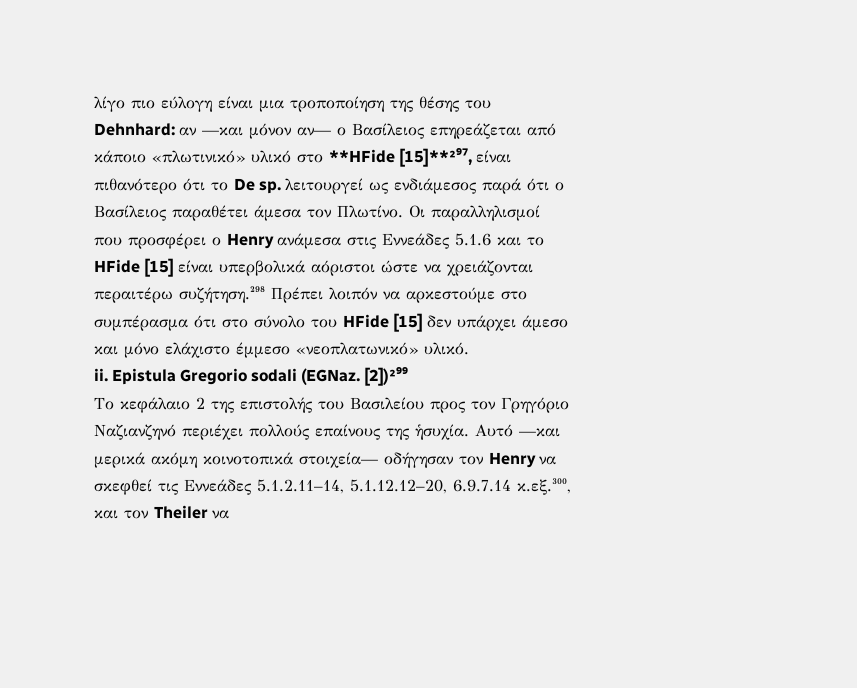λίγο πιο εύλογη είναι μια τροποποίηση της θέσης του Dehnhard: αν —και μόνον αν— ο Βασίλειος επηρεάζεται από κάποιο «πλωτινικό» υλικό στο **HFide [15]**²⁹⁷, είναι πιθανότερο ότι το De sp. λειτουργεί ως ενδιάμεσος παρά ότι ο Βασίλειος παραθέτει άμεσα τον Πλωτίνο. Οι παραλληλισμοί που προσφέρει ο Henry ανάμεσα στις Εννεάδες 5.1.6 και το HFide [15] είναι υπερβολικά αόριστοι ώστε να χρειάζονται περαιτέρω συζήτηση.²⁹⁸ Πρέπει λοιπόν να αρκεστούμε στο συμπέρασμα ότι στο σύνολο του HFide [15] δεν υπάρχει άμεσο και μόνο ελάχιστο έμμεσο «νεοπλατωνικό» υλικό.
ii. Epistula Gregorio sodali (EGNaz. [2])²⁹⁹
Το κεφάλαιο 2 της επιστολής του Βασιλείου προς τον Γρηγόριο Ναζιανζηνό περιέχει πολλούς επαίνους της ἡσυχία. Αυτό —και μερικά ακόμη κοινοτοπικά στοιχεία— οδήγησαν τον Henry να σκεφθεί τις Εννεάδες 5.1.2.11–14, 5.1.12.12–20, 6.9.7.14 κ.εξ.³⁰⁰, και τον Theiler να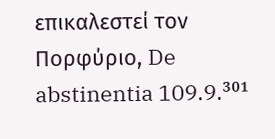επικαλεστεί τον Πορφύριο, De abstinentia 109.9.³⁰¹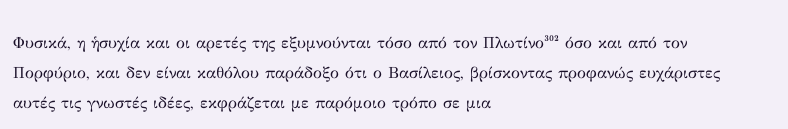Φυσικά, η ἡσυχία και οι αρετές της εξυμνούνται τόσο από τον Πλωτίνο³⁰² όσο και από τον Πορφύριο, και δεν είναι καθόλου παράδοξο ότι ο Βασίλειος, βρίσκοντας προφανώς ευχάριστες αυτές τις γνωστές ιδέες, εκφράζεται με παρόμοιο τρόπο σε μια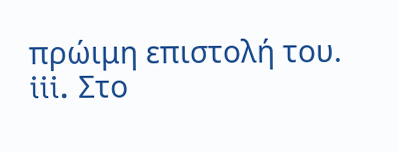πρώιμη επιστολή του.
iii. Στο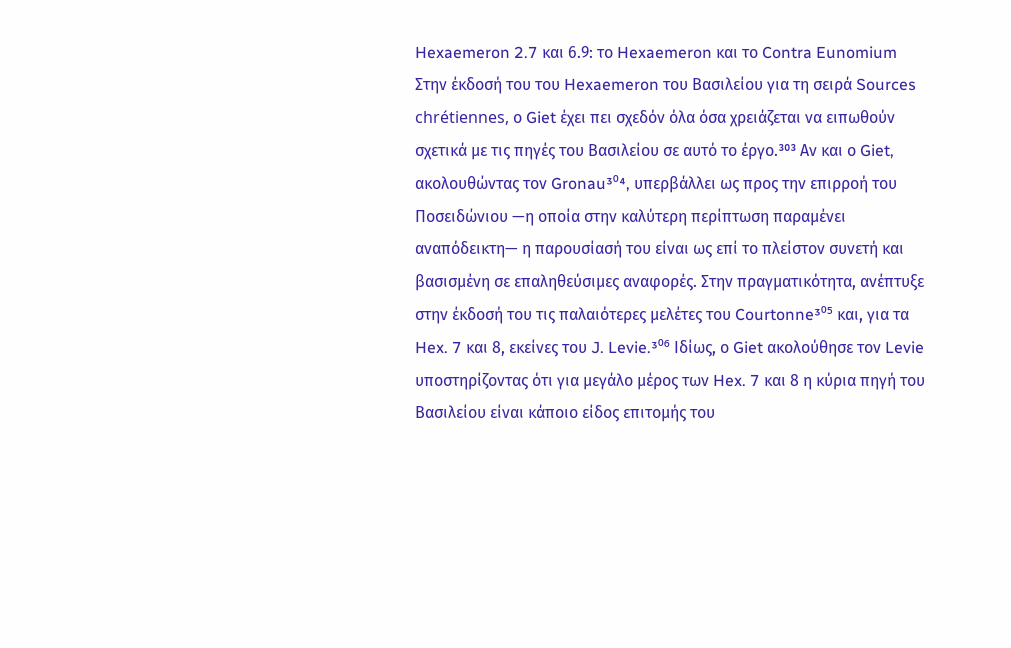Hexaemeron 2.7 και 6.9: το Hexaemeron και το Contra Eunomium
Στην έκδοσή του του Hexaemeron του Βασιλείου για τη σειρά Sources chrétiennes, ο Giet έχει πει σχεδόν όλα όσα χρειάζεται να ειπωθούν σχετικά με τις πηγές του Βασιλείου σε αυτό το έργο.³⁰³ Αν και ο Giet, ακολουθώντας τον Gronau³⁰⁴, υπερβάλλει ως προς την επιρροή του Ποσειδώνιου —η οποία στην καλύτερη περίπτωση παραμένει αναπόδεικτη— η παρουσίασή του είναι ως επί το πλείστον συνετή και βασισμένη σε επαληθεύσιμες αναφορές. Στην πραγματικότητα, ανέπτυξε στην έκδοσή του τις παλαιότερες μελέτες του Courtonne³⁰⁵ και, για τα Hex. 7 και 8, εκείνες του J. Levie.³⁰⁶ Ιδίως, ο Giet ακολούθησε τον Levie υποστηρίζοντας ότι για μεγάλο μέρος των Hex. 7 και 8 η κύρια πηγή του Βασιλείου είναι κάποιο είδος επιτομής του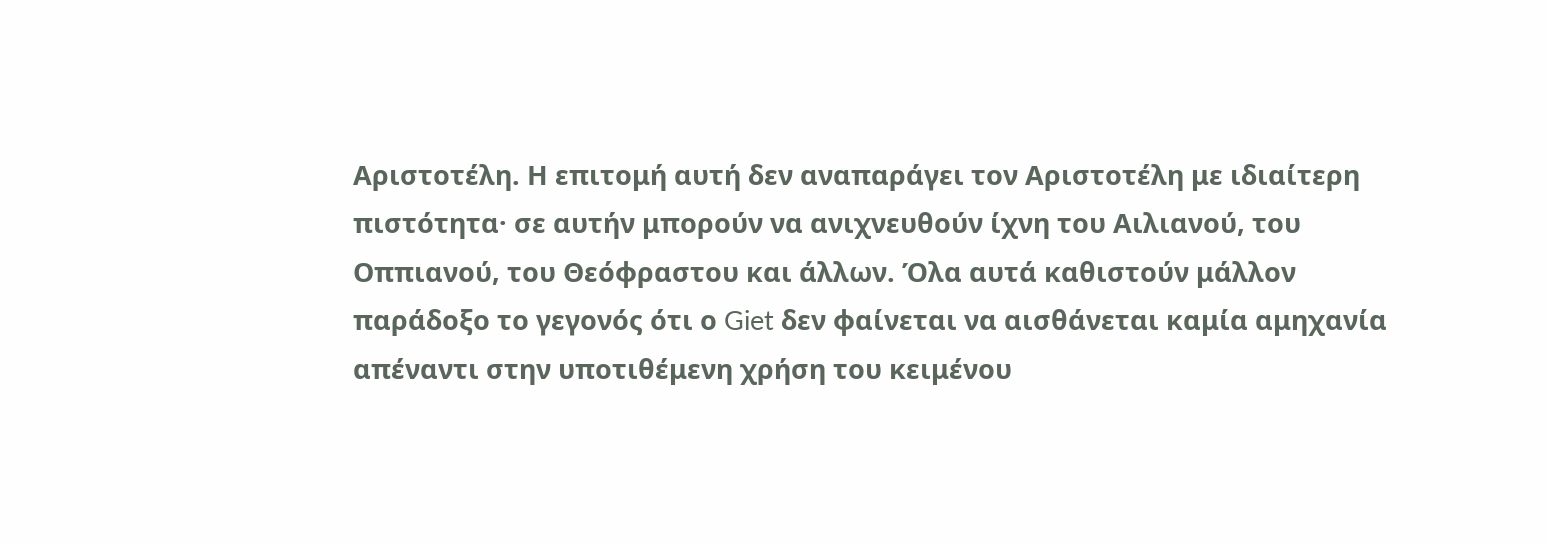Αριστοτέλη. Η επιτομή αυτή δεν αναπαράγει τον Αριστοτέλη με ιδιαίτερη πιστότητα· σε αυτήν μπορούν να ανιχνευθούν ίχνη του Αιλιανού, του Οππιανού, του Θεόφραστου και άλλων. Όλα αυτά καθιστούν μάλλον παράδοξο το γεγονός ότι ο Giet δεν φαίνεται να αισθάνεται καμία αμηχανία απέναντι στην υποτιθέμενη χρήση του κειμένου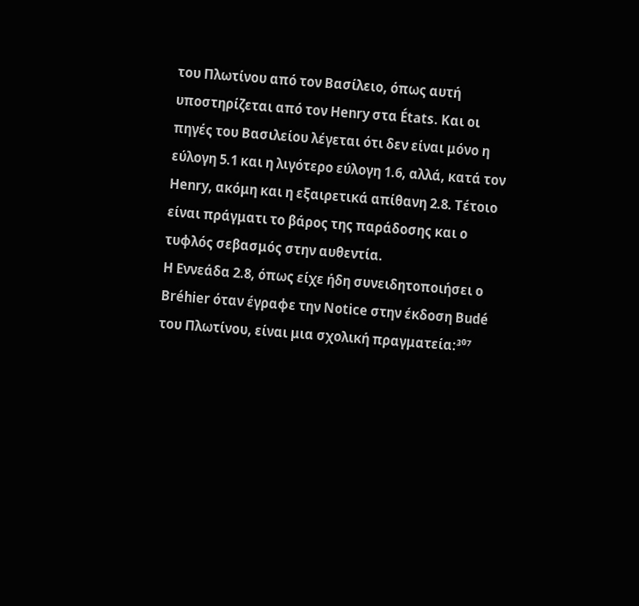του Πλωτίνου από τον Βασίλειο, όπως αυτή υποστηρίζεται από τον Henry στα États. Και οι πηγές του Βασιλείου λέγεται ότι δεν είναι μόνο η εύλογη 5.1 και η λιγότερο εύλογη 1.6, αλλά, κατά τον Henry, ακόμη και η εξαιρετικά απίθανη 2.8. Τέτοιο είναι πράγματι το βάρος της παράδοσης και ο τυφλός σεβασμός στην αυθεντία.
Η Εννεάδα 2.8, όπως είχε ήδη συνειδητοποιήσει ο Bréhier όταν έγραφε την Notice στην έκδοση Budé του Πλωτίνου, είναι μια σχολική πραγματεία:³⁰⁷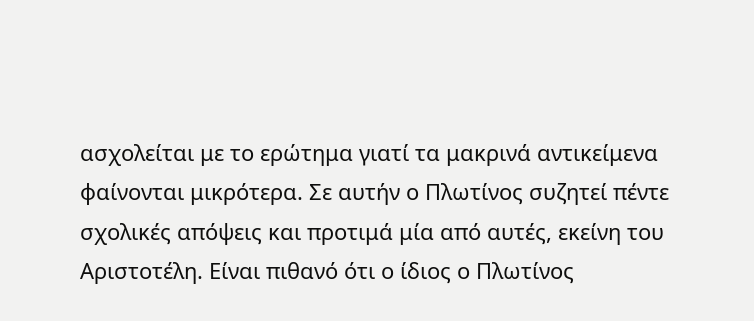ασχολείται με το ερώτημα γιατί τα μακρινά αντικείμενα φαίνονται μικρότερα. Σε αυτήν ο Πλωτίνος συζητεί πέντε σχολικές απόψεις και προτιμά μία από αυτές, εκείνη του Αριστοτέλη. Είναι πιθανό ότι ο ίδιος ο Πλωτίνος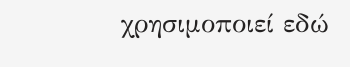χρησιμοποιεί εδώ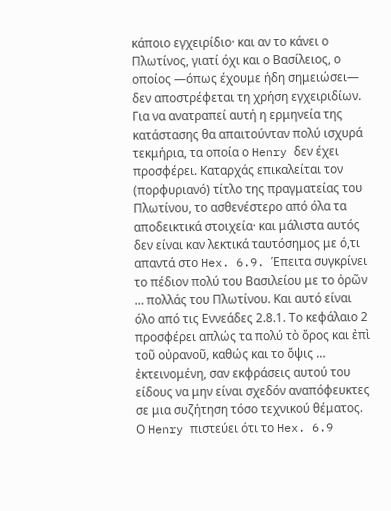κάποιο εγχειρίδιο· και αν το κάνει ο Πλωτίνος, γιατί όχι και ο Βασίλειος, ο οποίος —όπως έχουμε ήδη σημειώσει— δεν αποστρέφεται τη χρήση εγχειριδίων. Για να ανατραπεί αυτή η ερμηνεία της κατάστασης θα απαιτούνταν πολύ ισχυρά τεκμήρια, τα οποία ο Henry δεν έχει προσφέρει. Καταρχάς επικαλείται τον (πορφυριανό) τίτλο της πραγματείας του Πλωτίνου, το ασθενέστερο από όλα τα αποδεικτικά στοιχεία· και μάλιστα αυτός δεν είναι καν λεκτικά ταυτόσημος με ό,τι απαντά στο Hex. 6.9. Έπειτα συγκρίνει το πέδιον πολύ του Βασιλείου με το ὀρῶν … πολλάς του Πλωτίνου. Και αυτό είναι όλο από τις Εννεάδες 2.8.1. Το κεφάλαιο 2 προσφέρει απλώς τα πολύ τὸ ὄρος και ἐπὶ τοῦ οὐρανοῦ, καθώς και το ὄψις … ἐκτεινομένη, σαν εκφράσεις αυτού του είδους να μην είναι σχεδόν αναπόφευκτες σε μια συζήτηση τόσο τεχνικού θέματος.
Ο Henry πιστεύει ότι το Hex. 6.9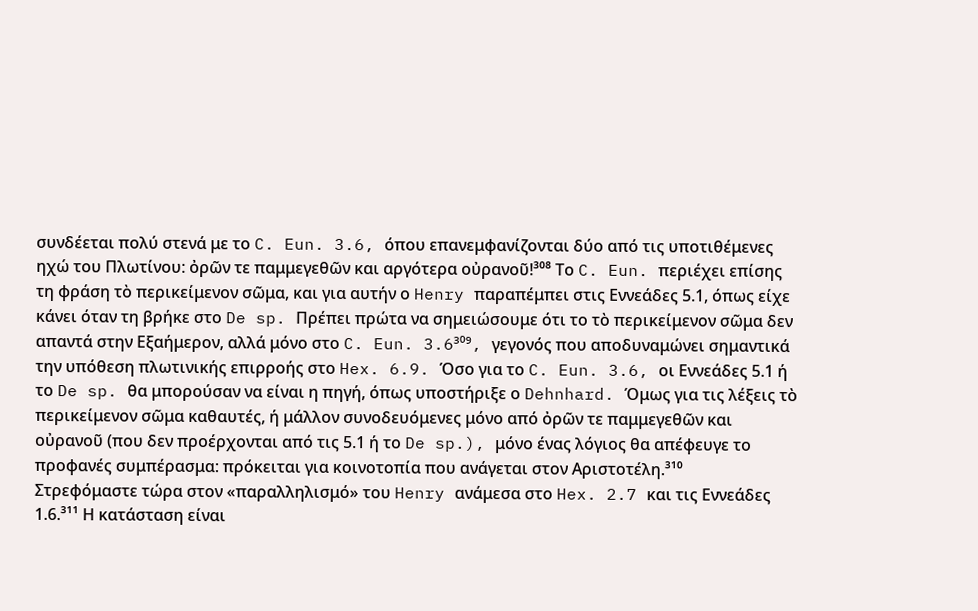συνδέεται πολύ στενά με το C. Eun. 3.6, όπου επανεμφανίζονται δύο από τις υποτιθέμενες ηχώ του Πλωτίνου: ὀρῶν τε παμμεγεθῶν και αργότερα οὐρανοῦ!³⁰⁸ Το C. Eun. περιέχει επίσης τη φράση τὸ περικείμενον σῶμα, και για αυτήν ο Henry παραπέμπει στις Εννεάδες 5.1, όπως είχε κάνει όταν τη βρήκε στο De sp. Πρέπει πρώτα να σημειώσουμε ότι το τὸ περικείμενον σῶμα δεν απαντά στην Εξαήμερον, αλλά μόνο στο C. Eun. 3.6³⁰⁹, γεγονός που αποδυναμώνει σημαντικά την υπόθεση πλωτινικής επιρροής στο Hex. 6.9. Όσο για το C. Eun. 3.6, οι Εννεάδες 5.1 ή το De sp. θα μπορούσαν να είναι η πηγή, όπως υποστήριξε ο Dehnhard. Όμως για τις λέξεις τὸ περικείμενον σῶμα καθαυτές, ή μάλλον συνοδευόμενες μόνο από ὀρῶν τε παμμεγεθῶν και οὐρανοῦ (που δεν προέρχονται από τις 5.1 ή το De sp.), μόνο ένας λόγιος θα απέφευγε το προφανές συμπέρασμα: πρόκειται για κοινοτοπία που ανάγεται στον Αριστοτέλη.³¹⁰
Στρεφόμαστε τώρα στον «παραλληλισμό» του Henry ανάμεσα στο Hex. 2.7 και τις Εννεάδες 1.6.³¹¹ Η κατάσταση είναι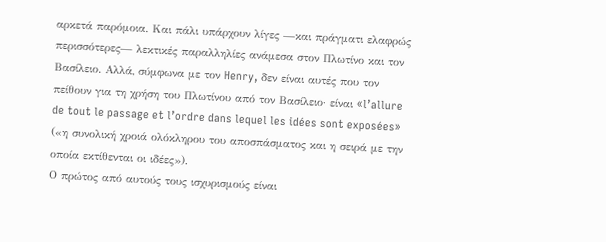αρκετά παρόμοια. Και πάλι υπάρχουν λίγες —και πράγματι ελαφρώς περισσότερες— λεκτικές παραλληλίες ανάμεσα στον Πλωτίνο και τον Βασίλειο. Αλλά, σύμφωνα με τον Henry, δεν είναι αυτές που τον πείθουν για τη χρήση του Πλωτίνου από τον Βασίλειο· είναι «l’allure de tout le passage et l’ordre dans lequel les idées sont exposées» («η συνολική χροιά ολόκληρου του αποσπάσματος και η σειρά με την οποία εκτίθενται οι ιδέες»).
Ο πρώτος από αυτούς τους ισχυρισμούς είναι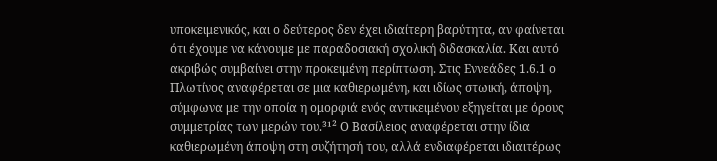υποκειμενικός, και ο δεύτερος δεν έχει ιδιαίτερη βαρύτητα, αν φαίνεται ότι έχουμε να κάνουμε με παραδοσιακή σχολική διδασκαλία. Και αυτό ακριβώς συμβαίνει στην προκειμένη περίπτωση. Στις Εννεάδες 1.6.1 ο Πλωτίνος αναφέρεται σε μια καθιερωμένη, και ιδίως στωική, άποψη, σύμφωνα με την οποία η ομορφιά ενός αντικειμένου εξηγείται με όρους συμμετρίας των μερών του.³¹² Ο Βασίλειος αναφέρεται στην ίδια καθιερωμένη άποψη στη συζήτησή του, αλλά ενδιαφέρεται ιδιαιτέρως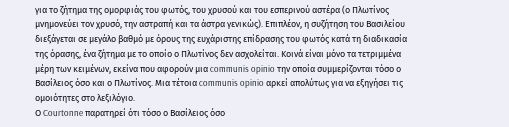για το ζήτημα της ομορφιάς του φωτός, του χρυσού και του εσπερινού αστέρα (ο Πλωτίνος μνημονεύει τον χρυσό, την αστραπή και τα άστρα γενικώς). Επιπλέον, η συζήτηση του Βασιλείου διεξάγεται σε μεγάλο βαθμό με όρους της ευχάριστης επίδρασης του φωτός κατά τη διαδικασία της όρασης, ένα ζήτημα με το οποίο ο Πλωτίνος δεν ασχολείται. Κοινά είναι μόνο τα τετριμμένα μέρη των κειμένων, εκείνα που αφορούν μια communis opinio την οποία συμμερίζονται τόσο ο Βασίλειος όσο και ο Πλωτίνος. Μια τέτοια communis opinio αρκεί απολύτως για να εξηγήσει τις ομοιότητες στο λεξιλόγιο.
Ο Courtonne παρατηρεί ότι τόσο ο Βασίλειος όσο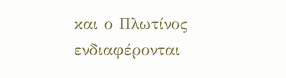και ο Πλωτίνος ενδιαφέρονται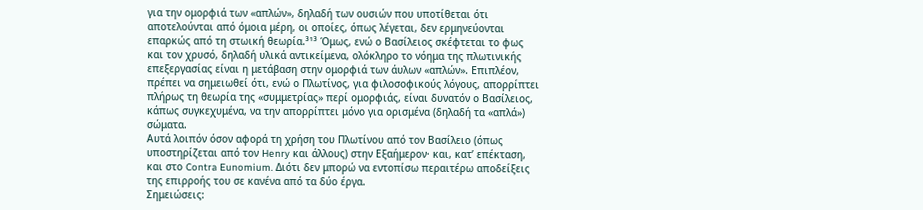για την ομορφιά των «απλών», δηλαδή των ουσιών που υποτίθεται ότι αποτελούνται από όμοια μέρη, οι οποίες, όπως λέγεται, δεν ερμηνεύονται επαρκώς από τη στωική θεωρία.³¹³ Όμως, ενώ ο Βασίλειος σκέφτεται το φως και τον χρυσό, δηλαδή υλικά αντικείμενα, ολόκληρο το νόημα της πλωτινικής επεξεργασίας είναι η μετάβαση στην ομορφιά των άυλων «απλών». Επιπλέον, πρέπει να σημειωθεί ότι, ενώ ο Πλωτίνος, για φιλοσοφικούς λόγους, απορρίπτει πλήρως τη θεωρία της «συμμετρίας» περί ομορφιάς, είναι δυνατόν ο Βασίλειος, κάπως συγκεχυμένα, να την απορρίπτει μόνο για ορισμένα (δηλαδή τα «απλά») σώματα.
Αυτά λοιπόν όσον αφορά τη χρήση του Πλωτίνου από τον Βασίλειο (όπως υποστηρίζεται από τον Henry και άλλους) στην Εξαήμερον· και, κατ’ επέκταση, και στο Contra Eunomium. Διότι δεν μπορώ να εντοπίσω περαιτέρω αποδείξεις της επιρροής του σε κανένα από τα δύο έργα.
Σημειώσεις: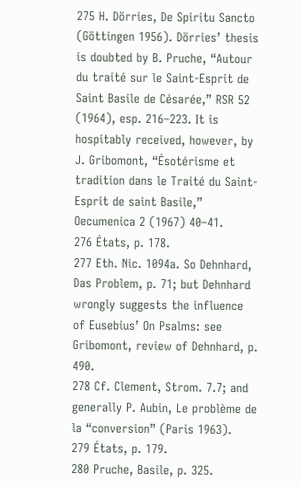275 H. Dörries, De Spiritu Sancto (Göttingen 1956). Dörries’ thesis is doubted by B. Pruche, “Autour du traité sur le Saint-Esprit de Saint Basile de Césarée,” RSR 52 (1964), esp. 216–223. It is hospitably received, however, by J. Gribomont, “Ésotérisme et tradition dans le Traité du Saint-Esprit de saint Basile,” Oecumenica 2 (1967) 40–41.
276 États, p. 178.
277 Eth. Nic. 1094a. So Dehnhard, Das Problem, p. 71; but Dehnhard wrongly suggests the influence of Eusebius’ On Psalms: see Gribomont, review of Dehnhard, p. 490.
278 Cf. Clement, Strom. 7.7; and generally P. Aubin, Le problème de la “conversion” (Paris 1963).
279 États, p. 179.
280 Pruche, Basile, p. 325.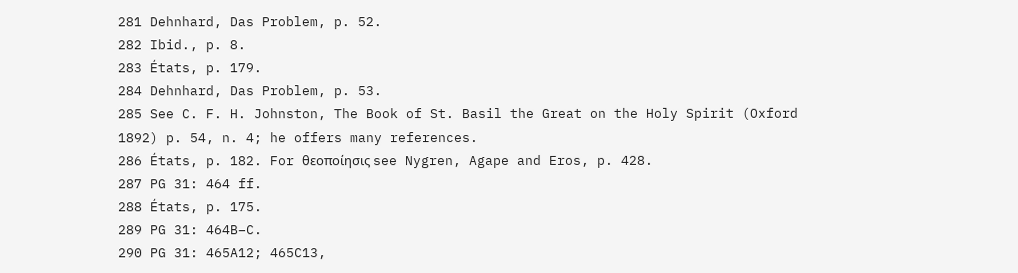281 Dehnhard, Das Problem, p. 52.
282 Ibid., p. 8.
283 États, p. 179.
284 Dehnhard, Das Problem, p. 53.
285 See C. F. H. Johnston, The Book of St. Basil the Great on the Holy Spirit (Oxford 1892) p. 54, n. 4; he offers many references.
286 États, p. 182. For θεοποίησις see Nygren, Agape and Eros, p. 428.
287 PG 31: 464 ff.
288 États, p. 175.
289 PG 31: 464B–C.
290 PG 31: 465A12; 465C13,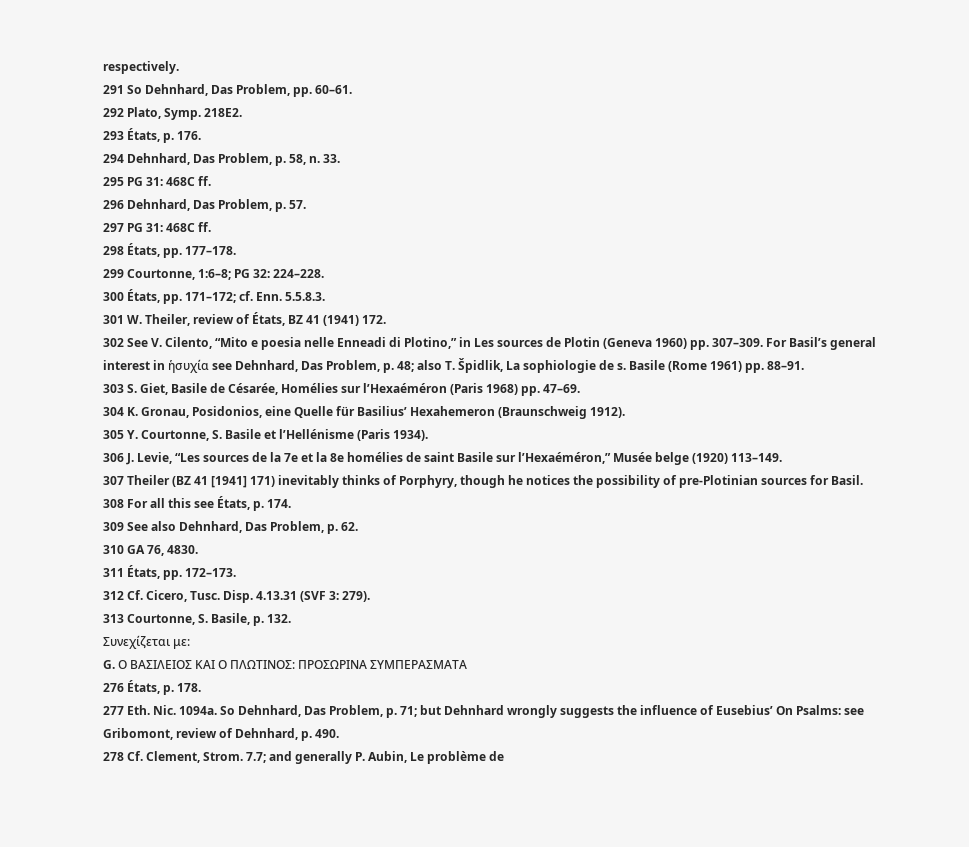respectively.
291 So Dehnhard, Das Problem, pp. 60–61.
292 Plato, Symp. 218E2.
293 États, p. 176.
294 Dehnhard, Das Problem, p. 58, n. 33.
295 PG 31: 468C ff.
296 Dehnhard, Das Problem, p. 57.
297 PG 31: 468C ff.
298 États, pp. 177–178.
299 Courtonne, 1:6–8; PG 32: 224–228.
300 États, pp. 171–172; cf. Enn. 5.5.8.3.
301 W. Theiler, review of États, BZ 41 (1941) 172.
302 See V. Cilento, “Mito e poesia nelle Enneadi di Plotino,” in Les sources de Plotin (Geneva 1960) pp. 307–309. For Basil’s general interest in ἡσυχία see Dehnhard, Das Problem, p. 48; also T. Špidlik, La sophiologie de s. Basile (Rome 1961) pp. 88–91.
303 S. Giet, Basile de Césarée, Homélies sur l’Hexaéméron (Paris 1968) pp. 47–69.
304 K. Gronau, Posidonios, eine Quelle für Basilius’ Hexahemeron (Braunschweig 1912).
305 Y. Courtonne, S. Basile et l’Hellénisme (Paris 1934).
306 J. Levie, “Les sources de la 7e et la 8e homélies de saint Basile sur l’Hexaéméron,” Musée belge (1920) 113–149.
307 Theiler (BZ 41 [1941] 171) inevitably thinks of Porphyry, though he notices the possibility of pre-Plotinian sources for Basil.
308 For all this see États, p. 174.
309 See also Dehnhard, Das Problem, p. 62.
310 GA 76, 4830.
311 États, pp. 172–173.
312 Cf. Cicero, Tusc. Disp. 4.13.31 (SVF 3: 279).
313 Courtonne, S. Basile, p. 132.
Συνεχίζεται με:
G. Ο ΒΑΣΙΛΕΙΟΣ ΚΑΙ Ο ΠΛΩΤΙΝΟΣ: ΠΡΟΣΩΡΙΝΑ ΣΥΜΠΕΡΑΣΜΑΤΑ
276 États, p. 178.
277 Eth. Nic. 1094a. So Dehnhard, Das Problem, p. 71; but Dehnhard wrongly suggests the influence of Eusebius’ On Psalms: see Gribomont, review of Dehnhard, p. 490.
278 Cf. Clement, Strom. 7.7; and generally P. Aubin, Le problème de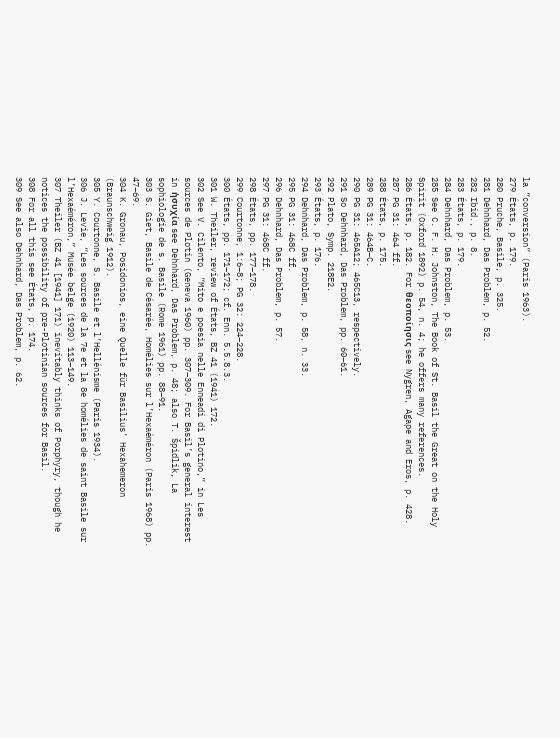la “conversion” (Paris 1963).
279 États, p. 179.
280 Pruche, Basile, p. 325.
281 Dehnhard, Das Problem, p. 52.
282 Ibid., p. 8.
283 États, p. 179.
284 Dehnhard, Das Problem, p. 53.
285 See C. F. H. Johnston, The Book of St. Basil the Great on the Holy Spirit (Oxford 1892) p. 54, n. 4; he offers many references.
286 États, p. 182. For θεοποίησις see Nygren, Agape and Eros, p. 428.
287 PG 31: 464 ff.
288 États, p. 175.
289 PG 31: 464B–C.
290 PG 31: 465A12; 465C13, respectively.
291 So Dehnhard, Das Problem, pp. 60–61.
292 Plato, Symp. 218E2.
293 États, p. 176.
294 Dehnhard, Das Problem, p. 58, n. 33.
295 PG 31: 468C ff.
296 Dehnhard, Das Problem, p. 57.
297 PG 31: 468C ff.
298 États, pp. 177–178.
299 Courtonne, 1:6–8; PG 32: 224–228.
300 États, pp. 171–172; cf. Enn. 5.5.8.3.
301 W. Theiler, review of États, BZ 41 (1941) 172.
302 See V. Cilento, “Mito e poesia nelle Enneadi di Plotino,” in Les sources de Plotin (Geneva 1960) pp. 307–309. For Basil’s general interest in ἡσυχία see Dehnhard, Das Problem, p. 48; also T. Špidlik, La sophiologie de s. Basile (Rome 1961) pp. 88–91.
303 S. Giet, Basile de Césarée, Homélies sur l’Hexaéméron (Paris 1968) pp. 47–69.
304 K. Gronau, Posidonios, eine Quelle für Basilius’ Hexahemeron (Braunschweig 1912).
305 Y. Courtonne, S. Basile et l’Hellénisme (Paris 1934).
306 J. Levie, “Les sources de la 7e et la 8e homélies de saint Basile sur l’Hexaéméron,” Musée belge (1920) 113–149.
307 Theiler (BZ 41 [1941] 171) inevitably thinks of Porphyry, though he notices the possibility of pre-Plotinian sources for Basil.
308 For all this see États, p. 174.
309 See also Dehnhard, Das Problem, p. 62.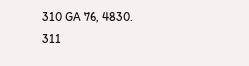310 GA 76, 4830.
311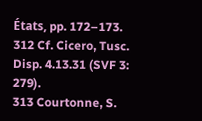États, pp. 172–173.
312 Cf. Cicero, Tusc. Disp. 4.13.31 (SVF 3: 279).
313 Courtonne, S.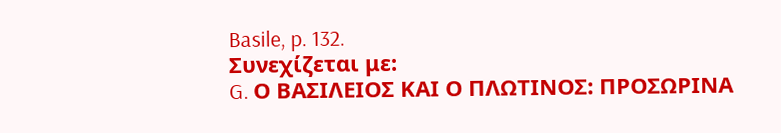Basile, p. 132.
Συνεχίζεται με:
G. Ο ΒΑΣΙΛΕΙΟΣ ΚΑΙ Ο ΠΛΩΤΙΝΟΣ: ΠΡΟΣΩΡΙΝΑ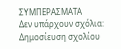ΣΥΜΠΕΡΑΣΜΑΤΑ
Δεν υπάρχουν σχόλια:
Δημοσίευση σχολίου